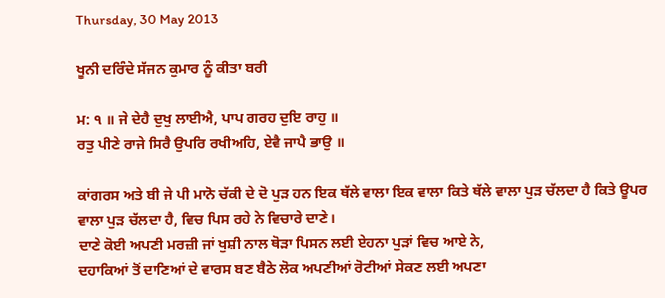Thursday, 30 May 2013

ਖੂਨੀ ਦਰਿੰਦੇ ਸੱਜਨ ਕੁਮਾਰ ਨੂੰ ਕੀਤਾ ਬਰੀ

ਮ: ੧ ॥ ਜੇ ਦੇਹੈ ਦੁਖੁ ਲਾਈਐ, ਪਾਪ ਗਰਹ ਦੁਇ ਰਾਹੁ ॥
ਰਤੁ ਪੀਣੇ ਰਾਜੇ ਸਿਰੈ ਉਪਰਿ ਰਖੀਅਹਿ, ਏਵੈ ਜਾਪੈ ਭਾਉ ॥

ਕਾਂਗਰਸ ਅਤੇ ਬੀ ਜੇ ਪੀ ਮਾਨੋ ਚੱਕੀ ਦੇ ਦੋ ਪੁੜ ਹਨ ਇਕ ਥੱਲੇ ਵਾਲਾ ਇਕ ਵਾਲਾ ਕਿਤੇ ਥੱਲੇ ਵਾਲਾ ਪੁੜ ਚੱਲਦਾ ਹੈ ਕਿਤੇ ਊਪਰ ਵਾਲਾ ਪੁੜ ਚੱਲਦਾ ਹੈ, ਵਿਚ ਪਿਸ ਰਹੇ ਨੇ ਵਿਚਾਰੇ ਦਾਣੇ।
ਦਾਣੇ ਕੋਈ ਅਪਣੀ ਮਰਜ਼ੀ ਜਾਂ ਖੁਸ਼ੀ ਨਾਲ ਥੋੜਾ ਪਿਸਨ ਲਈ ਏਹਨਾ ਪੁੜਾਂ ਵਿਚ ਆਏ ਨੇ,
ਦਹਾਕਿਆਂ ਤੋਂ ਦਾਣਿਆਂ ਦੇ ਵਾਰਸ ਬਣ ਬੈਠੇ ਲੋਕ ਅਪਣੀਆਂ ਰੋਟੀਆਂ ਸੇਕਣ ਲਈ ਅਪਣਾ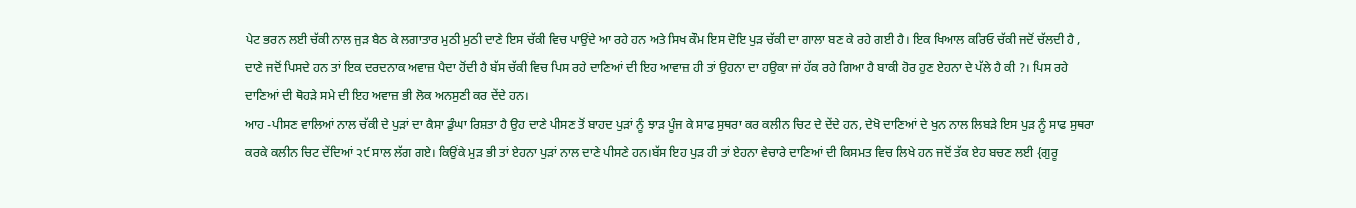ਪੇਟ ਭਰਨ ਲਈ ਚੱਕੀ ਨਾਲ ਜੁੜ ਬੈਠ ਕੇ ਲਗਾਤਾਰ ਮੁਠੀ ਮੁਠੀ ਦਾਣੇ ਇਸ ਚੱਕੀ ਵਿਚ ਪਾਉਂਦੇ ਆ ਰਹੇ ਹਨ ਅਤੇ ਸਿਖ ਕੌਮ ਇਸ ਦੋਇ ਪੁੜ ਚੱਕੀ ਦਾ ਗਾਲਾ ਬਣ ਕੇ ਰਹੇ ਗਈ ਹੈ। ਇਕ ਖਿਆਲ ਕਰਿਓ ਚੱਕੀ ਜਦੋਂ ਚੱਲਦੀ ਹੈ , ਦਾਣੇ ਜਦੋਂ ਪਿਸਦੇ ਹਨ ਤਾਂ ਇਕ ਦਰਦਨਾਕ ਅਵਾਜ਼ ਪੈਦਾ ਹੋਂਦੀ ਹੈ ਬੱਸ ਚੱਕੀ ਵਿਚ ਪਿਸ ਰਹੇ ਦਾਣਿਆਂ ਦੀ ਇਹ ਆਵਾਜ਼ ਹੀ ਤਾਂ ਉਹਨਾ ਦਾ ਹਉਕਾ ਜਾਂ ਹੱਕ ਰਹੇ ਗਿਆ ਹੈ ਬਾਕੀ ਹੋਰ ਹੁਣ ਏਹਨਾ ਦੇ ਪੱਲੇ ਹੈ ਕੀ ?। ਪਿਸ ਰਹੇ ਦਾਣਿਆਂ ਦੀ ਥੋਹੜੇ ਸਮੇ ਦੀ ਇਹ ਅਵਾਜ਼ ਭੀ ਲੋਕ ਅਨਸੁਣੀ ਕਰ ਦੇਂਦੇ ਹਨ।
ਆਹ -ਪੀਸਣ ਵਾਲਿਆਂ ਨਾਲ ਚੱਕੀ ਦੇ ਪੁੜਾਂ ਦਾ ਕੈਸਾ ਡੁੰਘਾ ਰਿਸ਼ਤਾ ਹੈ ਉਹ ਦਾਣੇ ਪੀਸਣ ਤੋਂ ਬਾਹਦ ਪੁੜਾਂ ਨੂੰ ਝਾੜ ਪੂੰਜ ਕੇ ਸਾਫ ਸੁਥਰਾ ਕਰ ਕਲੀਨ ਚਿਟ ਦੇ ਦੇਂਦੇ ਹਨ, ਦੇਖੋ ਦਾਣਿਆਂ ਦੇ ਖੁਨ ਨਾਲ ਲਿਬੜੇ ਇਸ ਪੁੜ ਨੂੰ ਸਾਫ ਸੁਥਰਾ ਕਰਕੇ ਕਲੀਨ ਚਿਟ ਦੇਂਦਿਆਂ ੨੯ ਸਾਲ ਲੱਗ ਗਏ। ਕਿਉਂਕੇ ਮੁੜ ਭੀ ਤਾਂ ਏਹਨਾ ਪੁੜਾਂ ਨਾਲ ਦਾਣੇ ਪੀਸਣੇ ਹਨ।ਬੱਸ ਇਹ ਪੁੜ ਹੀ ਤਾਂ ਏਹਨਾ ਵੇਚਾਰੇ ਦਾਣਿਆਂ ਦੀ ਕਿਸਮਤ ਵਿਚ ਲਿਖੇ ਹਨ ਜਦੋਂ ਤੱਕ ਏਹ ਬਚਣ ਲਈ {ਗੁਰੂ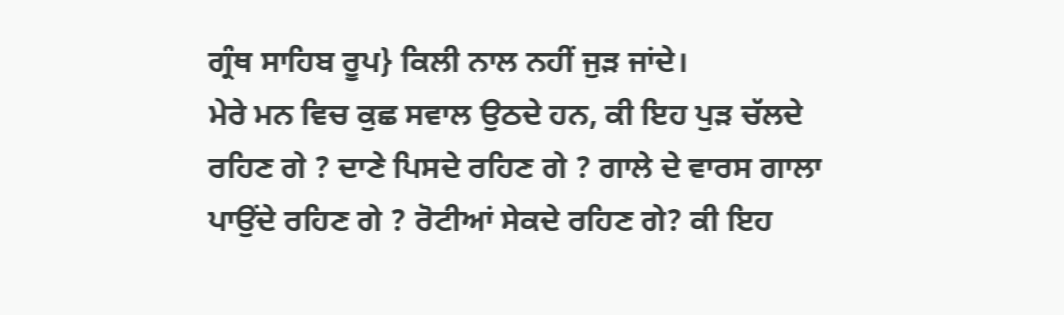ਗ੍ਰੰਥ ਸਾਹਿਬ ਰੂਪ} ਕਿਲੀ ਨਾਲ ਨਹੀਂ ਜੁੜ ਜਾਂਦੇ।
ਮੇਰੇ ਮਨ ਵਿਚ ਕੁਛ ਸਵਾਲ ਉਠਦੇ ਹਨ, ਕੀ ਇਹ ਪੁੜ ਚੱਲਦੇ ਰਹਿਣ ਗੇ ? ਦਾਣੇ ਪਿਸਦੇ ਰਹਿਣ ਗੇ ? ਗਾਲੇ ਦੇ ਵਾਰਸ ਗਾਲਾ ਪਾਉਂਦੇ ਰਹਿਣ ਗੇ ? ਰੋਟੀਆਂ ਸੇਕਦੇ ਰਹਿਣ ਗੇ? ਕੀ ਇਹ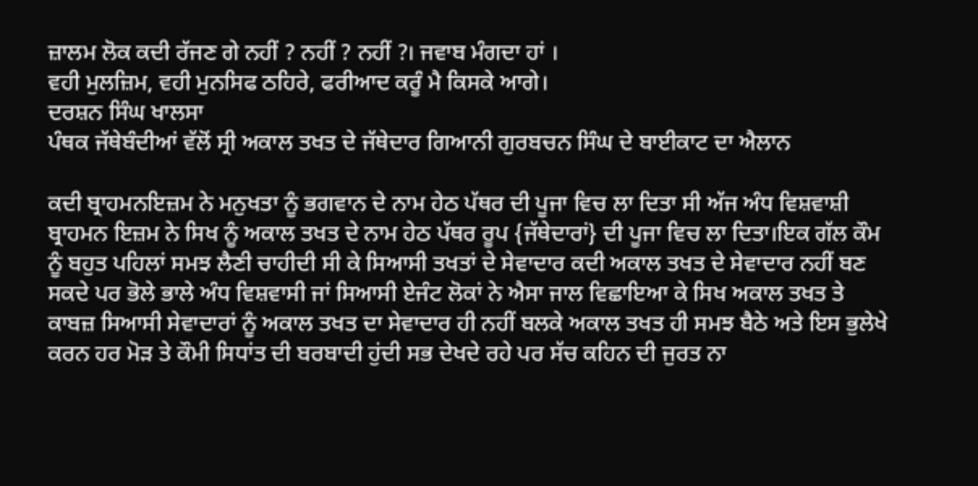ਜ਼ਾਲਮ ਲੋਕ ਕਦੀ ਰੱਜਣ ਗੇ ਨਹੀਂ ? ਨਹੀਂ ? ਨਹੀਂ ?। ਜਵਾਬ ਮੰਗਦਾ ਹਾਂ ।
ਵਹੀ ਮੁਲਜ਼ਿਮ, ਵਹੀ ਮੁਨਸਿਫ ਠਹਿਰੇ, ਫਰੀਆਦ ਕਰੂੰ ਮੈ ਕਿਸਕੇ ਆਗੇ।
ਦਰਸ਼ਨ ਸਿੰਘ ਖਾਲਸਾ
ਪੰਥਕ ਜੱਥੇਬੰਦੀਆਂ ਵੱਲੋਂ ਸ੍ਰੀ ਅਕਾਲ ਤਖਤ ਦੇ ਜੱਥੇਦਾਰ ਗਿਆਨੀ ਗੁਰਬਚਨ ਸਿੰਘ ਦੇ ਬਾਈਕਾਟ ਦਾ ਐਲਾਨ

ਕਦੀ ਬ੍ਰਾਹਮਨਇਜ਼ਮ ਨੇ ਮਨੁਖਤਾ ਨੂੰ ਭਗਵਾਨ ਦੇ ਨਾਮ ਹੇਠ ਪੱਥਰ ਦੀ ਪੂਜਾ ਵਿਚ ਲਾ ਦਿਤਾ ਸੀ ਅੱਜ ਅੰਧ ਵਿਸ਼ਵਾਸ਼ੀ ਬ੍ਰਾਹਮਨ ਇਜ਼ਮ ਨੇ ਸਿਖ ਨੂੰ ਅਕਾਲ ਤਖਤ ਦੇ ਨਾਮ ਹੇਠ ਪੱਥਰ ਰੂਪ {ਜੱਥੇਦਾਰਾਂ} ਦੀ ਪੂਜਾ ਵਿਚ ਲਾ ਦਿਤਾ।ਇਕ ਗੱਲ ਕੌਮ ਨੂੰ ਬਹੁਤ ਪਹਿਲਾਂ ਸਮਝ ਲੈਣੀ ਚਾਹੀਦੀ ਸੀ ਕੇ ਸਿਆਸੀ ਤਖਤਾਂ ਦੇ ਸੇਵਾਦਾਰ ਕਦੀ ਅਕਾਲ ਤਖਤ ਦੇ ਸੇਵਾਦਾਰ ਨਹੀਂ ਬਣ ਸਕਦੇ ਪਰ ਭੋਲੇ ਭਾਲੇ ਅੰਧ ਵਿਸ਼ਵਾਸੀ ਜਾਂ ਸਿਆਸੀ ਏਜੰਟ ਲੋਕਾਂ ਨੇ ਐਸਾ ਜਾਲ ਵਿਛਾਇਆ ਕੇ ਸਿਖ ਅਕਾਲ ਤਖਤ ਤੇ ਕਾਬਜ਼ ਸਿਆਸੀ ਸੇਵਾਦਾਰਾਂ ਨੂੰ ਅਕਾਲ ਤਖਤ ਦਾ ਸੇਵਾਦਾਰ ਹੀ ਨਹੀਂ ਬਲਕੇ ਅਕਾਲ ਤਖਤ ਹੀ ਸਮਝ ਬੈਠੇ ਅਤੇ ਇਸ ਭੁਲੇਖੇ ਕਰਨ ਹਰ ਮੋੜ ਤੇ ਕੌਮੀ ਸਿਧਾਂਤ ਦੀ ਬਰਬਾਦੀ ਹੁਂਦੀ ਸਭ ਦੇਖਦੇ ਰਹੇ ਪਰ ਸੱਚ ਕਹਿਨ ਦੀ ਜੁਰਤ ਨਾ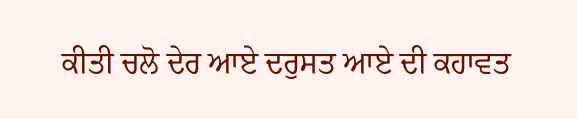ਕੀਤੀ ਚਲੋ ਦੇਰ ਆਏ ਦਰੁਸਤ ਆਏ ਦੀ ਕਹਾਵਤ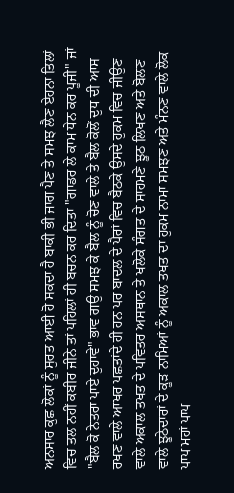ਅਨਸਾਰ ਕੁਛ ਲੋਕਾਂ ਨੂੰ ਸੁਰਤ ਆਈ ਹੋ ਸਕਦਾ ਹੈ ਬਾਕੀ ਭੀ ਜਾਗ ਪੈਣ ਤੇ ਸਮਝ ਲੈਣ ਏਹਨਾ ਤਿਲਾਂ ਵਿਚ ਤਲ ਨਹੀਂ ਕਬੀਰ ਜੀਨੇ ਤਾਂ ਪਹਿਲਾਂ ਹੀ ਬਚਨ ਕਰ ਦਿਤਾ "ਗਾਡਰ ਲੇ ਕਾਮ ਧੇਨ ਕਰ ਪੂਜੀ" ਜਾਂ "ਬੈਲ ਕੋ ਨੇਤਰਾ ਪਾਏ ਦੁਹਾਵੇ" ਭਾਵ ਗਉ ਸਮਝ ਕੇ ਬੈਲ ਨੂੰ ਚੋਣ ਵਾਲੇ ਤੇ ਬੈਲ ਕੋਲੋਂ ਦੁਧ ਦੀ ਆਸ ਰਖਣ ਵਾਲੇ ਆਖਰ ਪਛਤਾਂਦੇ ਹੀ ਹਨ ਪਰ ਬਾਦਲ ਦੇ ਪੈਰਾਂ ਵਿਚ ਬੈਠਕੇ ਉਸਦੇ ਹੁਕਮ ਵਿਚ ਜੀਉਣ ਵਾਲੇ ਅਕਾਲ ਤਖਤ ਦੇ ਪਵਿਤਰ ਅਸਥਾਨ ਤੇ ਖਲੋਕੇ ਸੰਗਤ ਦੇ ਸਾਹਮਣੇ ਝੂਠ ਲਿਖਣ ਅਤੇ ਬੋਲਣ ਵਾਲੇ ਝੂਠੇਦਾਰਾਂ ਦੇ ਕੂੜ ਨਾਮਿਆਂ ਨੂੰ ਅਕਾਲ ਤਖਤ ਦਾ ਹੁਕਮ ਨਾਮਾ ਸਮਝਣ ਅਤੇ ਮੰਨਣ ਵਾਲੇ ਲੋਕ ਪਾਪ ਮਹਾਂ ਪਾਪ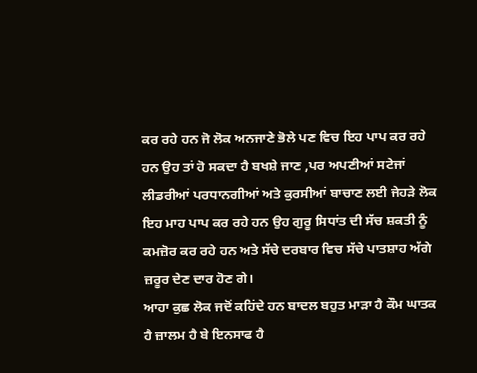ਕਰ ਰਹੇ ਹਨ ਜੋ ਲੋਕ ਅਨਜਾਣੇ ਭੋਲੇ ਪਣ ਵਿਚ ਇਹ ਪਾਪ ਕਰ ਰਹੇ ਹਨ ਉਹ ਤਾਂ ਹੋ ਸਕਦਾ ਹੈ ਬਖਸ਼ੇ ਜਾਣ ,ਪਰ ਅਪਣੀਆਂ ਸਟੇਜਾਂ ਲੀਡਰੀਆਂ ਪਰਧਾਨਗੀਆਂ ਅਤੇ ਕੁਰਸੀਆਂ ਬਾਚਾਣ ਲਈ ਜੇਹੜੇ ਲੋਕ ਇਹ ਮਾਹ ਪਾਪ ਕਰ ਰਹੇ ਹਨ ਉਹ ਗੁਰੂ ਸਿਧਾਂਤ ਦੀ ਸੱਚ ਸ਼ਕਤੀ ਨੂੰ ਕਮਜ਼ੋਰ ਕਰ ਰਹੇ ਹਨ ਅਤੇ ਸੱਚੇ ਦਰਬਾਰ ਵਿਚ ਸੱਚੇ ਪਾਤਸ਼ਾਹ ਅੱਗੇ ਜ਼ਰੂਰ ਦੇਣ ਦਾਰ ਹੋਣ ਗੇ।
ਆਹਾ ਕੁਛ ਲੋਕ ਜਦੋਂ ਕਹਿਂਦੇ ਹਨ ਬਾਦਲ ਬਹੁਤ ਮਾੜਾ ਹੈ ਕੌਮ ਘਾਤਕ ਹੈ ਜ਼ਾਲਮ ਹੈ ਬੇ ਇਨਸਾਫ ਹੈ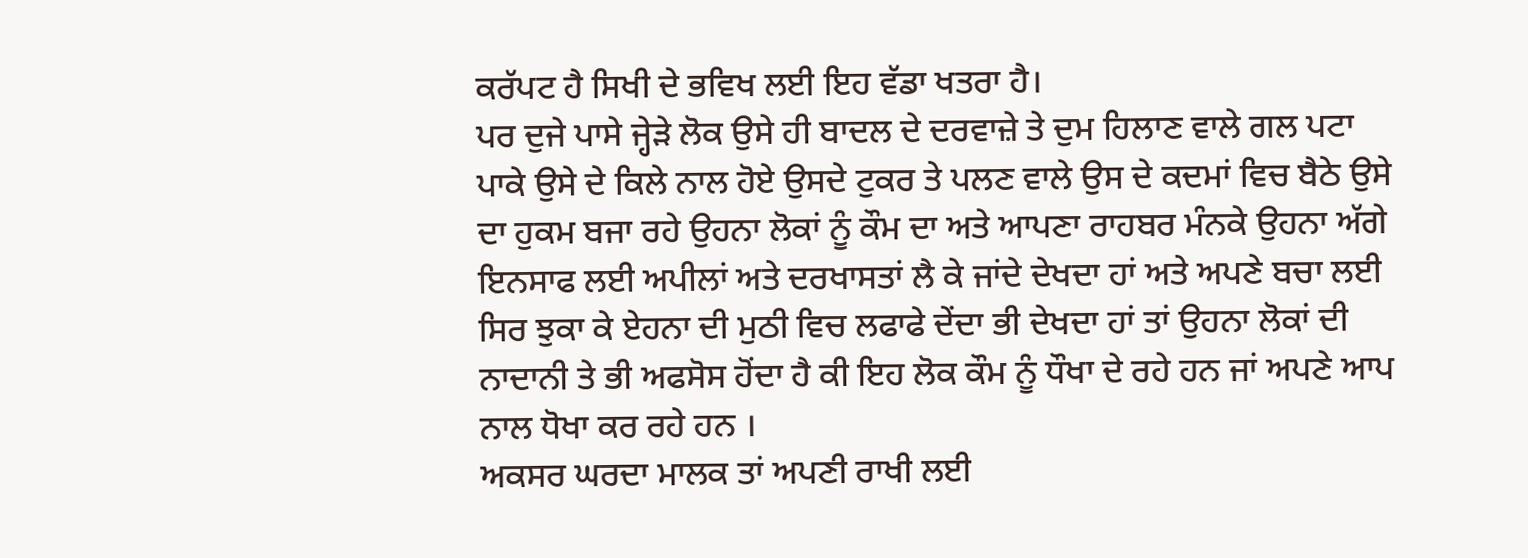ਕਰੱਪਟ ਹੈ ਸਿਖੀ ਦੇ ਭਵਿਖ ਲਈ ਇਹ ਵੱਡਾ ਖਤਰਾ ਹੈ।
ਪਰ ਦੁਜੇ ਪਾਸੇ ਜ੍ਹੇੜੇ ਲੋਕ ਉਸੇ ਹੀ ਬਾਦਲ ਦੇ ਦਰਵਾਜ਼ੇ ਤੇ ਦੁਮ ਹਿਲਾਣ ਵਾਲੇ ਗਲ ਪਟਾ ਪਾਕੇ ਉਸੇ ਦੇ ਕਿਲੇ ਨਾਲ ਹੋਏ ਉਸਦੇ ਟੁਕਰ ਤੇ ਪਲਣ ਵਾਲੇ ਉਸ ਦੇ ਕਦਮਾਂ ਵਿਚ ਬੈਠੇ ਉਸੇ ਦਾ ਹੁਕਮ ਬਜਾ ਰਹੇ ਉਹਨਾ ਲੋਕਾਂ ਨੂੰ ਕੌਮ ਦਾ ਅਤੇ ਆਪਣਾ ਰਾਹਬਰ ਮੰਨਕੇ ਉਹਨਾ ਅੱਗੇ ਇਨਸਾਫ ਲਈ ਅਪੀਲਾਂ ਅਤੇ ਦਰਖਾਸਤਾਂ ਲੈ ਕੇ ਜਾਂਦੇ ਦੇਖਦਾ ਹਾਂ ਅਤੇ ਅਪਣੇ ਬਚਾ ਲਈ ਸਿਰ ਝੁਕਾ ਕੇ ਏਹਨਾ ਦੀ ਮੁਠੀ ਵਿਚ ਲਫਾਫੇ ਦੇਂਦਾ ਭੀ ਦੇਖਦਾ ਹਾਂ ਤਾਂ ਉਹਨਾ ਲੋਕਾਂ ਦੀ ਨਾਦਾਨੀ ਤੇ ਭੀ ਅਫਸੋਸ ਹੋਂਦਾ ਹੈ ਕੀ ਇਹ ਲੋਕ ਕੌਮ ਨੂੰ ਧੌਖਾ ਦੇ ਰਹੇ ਹਨ ਜਾਂ ਅਪਣੇ ਆਪ ਨਾਲ ਧੋਖਾ ਕਰ ਰਹੇ ਹਨ ।
ਅਕਸਰ ਘਰਦਾ ਮਾਲਕ ਤਾਂ ਅਪਣੀ ਰਾਖੀ ਲਈ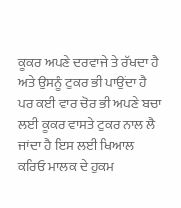ਕੂਕਰ ਅਪਣੇ ਦਰਵਾਜੇ ਤੇ ਰੱਖਦਾ ਹੈ ਅਤੇ ਉਸਨੂੰ ਟੁਕਰ ਭੀ ਪਾਉਂਦਾ ਹੈ ਪਰ ਕਈ ਵਾਰ ਚੋਰ ਭੀ ਅਪਣੇ ਬਚਾ ਲਈ ਕੂਕਰ ਵਾਸਤੇ ਟੁਕਰ ਨਾਲ ਲੈ ਜਾਂਦਾ ਹੈ ਇਸ ਲਈ ਖਿਆਲ ਕਰਿਓ ਮਾਲਕ ਦੇ ਹੁਕਮ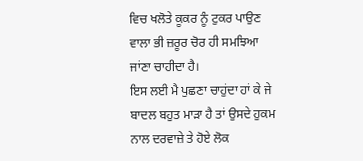ਵਿਚ ਖਲੋਤੇ ਕੂਕਰ ਨੂੰ ਟੁਕਰ ਪਾਉਣ ਵਾਲਾ ਭੀ ਜ਼ਰੂਰ ਚੋਰ ਹੀ ਸਮਝਿਆ ਜਾਂਣਾ ਚਾਹੀਦਾ ਹੈ।
ਇਸ ਲਈ ਮੈ ਪੁਛਣਾ ਚਾਹੁਂਦਾ ਹਾਂ ਕੇ ਜੇ ਬਾਦਲ ਬਹੁਤ ਮਾੜਾ ਹੈ ਤਾਂ ਉਸਦੇ ਹੁਕਮ ਨਾਲ ਦਰਵਾਜ਼ੇ ਤੇ ਹੋਏ ਲੋਕ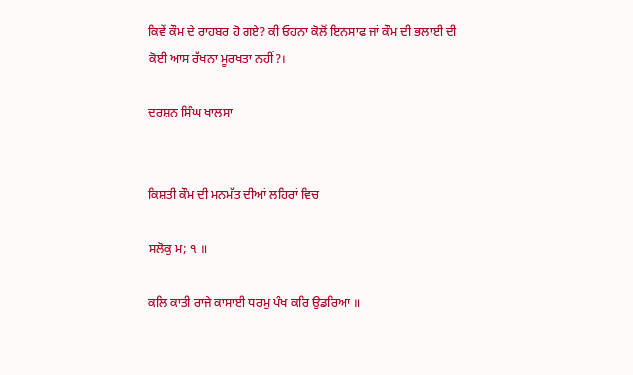ਕਿਵੇਂ ਕੌਮ ਦੇ ਰਾਹਬਰ ਹੋ ਗਏ? ਕੀ ਓਹਨਾ ਕੋਲੋਂ ਇਨਸਾਫ ਜਾਂ ਕੌਮ ਦੀ ਭਲਾਈ ਦੀ ਕੋਈ ਆਸ ਰੱਖਨਾ ਮੂਰਖਤਾ ਨਹੀਂ?।

ਦਰਸ਼ਨ ਸਿੰਘ ਖਾਲਸਾ


ਕਿਸ਼ਤੀ ਕੌਮ ਦੀ ਮਨਮੱਤ ਦੀਆਂ ਲਹਿਰਾਂ ਵਿਚ

ਸਲੋਕੁ ਮ; ੧ ॥

ਕਲਿ ਕਾਤੀ ਰਾਜੇ ਕਾਸਾਈ ਧਰਮੁ ਪੰਖ ਕਰਿ ਉਡਰਿਆ ॥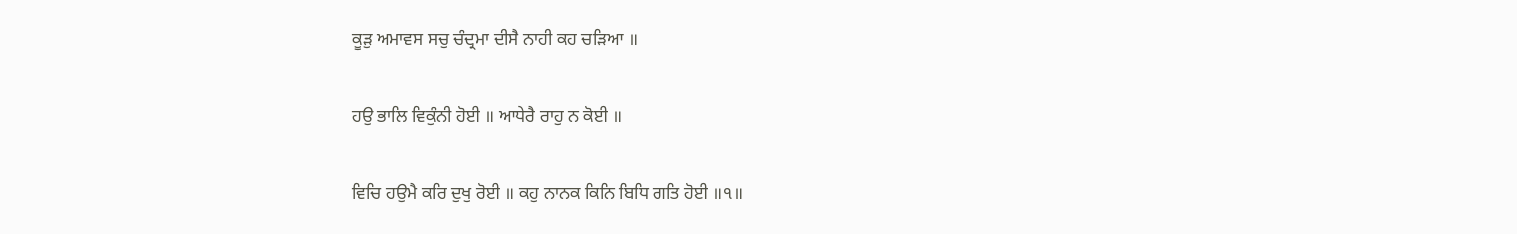ਕੂੜੁ ਅਮਾਵਸ ਸਚੁ ਚੰਦ੍ਰਮਾ ਦੀਸੈ ਨਾਹੀ ਕਹ ਚੜਿਆ ॥

ਹਉ ਭਾਲਿ ਵਿਕੁੰਨੀ ਹੋਈ ॥ ਆਧੇਰੈ ਰਾਹੁ ਨ ਕੋਈ ॥

ਵਿਚਿ ਹਉਮੈ ਕਰਿ ਦੁਖੁ ਰੋਈ ॥ ਕਹੁ ਨਾਨਕ ਕਿਨਿ ਬਿਧਿ ਗਤਿ ਹੋਈ ॥੧॥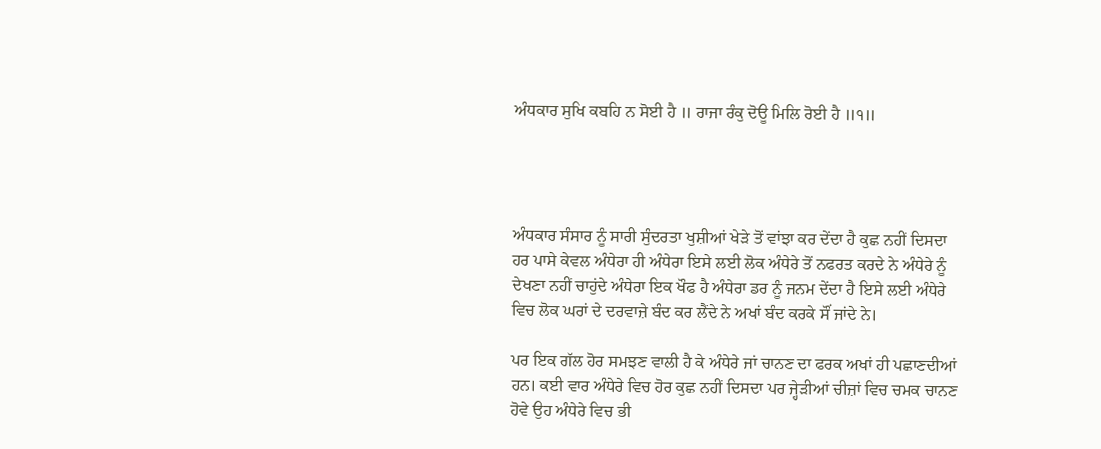ਅੰਧਕਾਰ ਸੁਖਿ ਕਬਹਿ ਨ ਸੋਈ ਹੈ ॥ ਰਾਜਾ ਰੰਕੁ ਦੋਊ ਮਿਲਿ ਰੋਈ ਹੈ ॥੧॥




ਅੰਧਕਾਰ ਸੰਸਾਰ ਨੂੰ ਸਾਰੀ ਸੁੰਦਰਤਾ ਖੁਸ਼ੀਆਂ ਖੇੜੇ ਤੋਂ ਵਾਂਝਾ ਕਰ ਦੇਂਦਾ ਹੈ ਕੁਛ ਨਹੀਂ ਦਿਸਦਾ ਹਰ ਪਾਸੇ ਕੇਵਲ ਅੰਧੇਰਾ ਹੀ ਅੰਧੇਰਾ ਇਸੇ ਲਈ ਲੋਕ ਅੰਧੇਰੇ ਤੋਂ ਨਫਰਤ ਕਰਦੇ ਨੇ ਅੰਧੇਰੇ ਨੂੰ ਦੇਖਣਾ ਨਹੀਂ ਚਾਹੁਂਦੇ ਅੰਧੇਰਾ ਇਕ ਖੌਫ ਹੈ ਅੰਧੇਰਾ ਡਰ ਨੂੰ ਜਨਮ ਦੇਂਦਾ ਹੈ ਇਸੇ ਲਈ ਅੰਧੇਰੇ ਵਿਚ ਲੋਕ ਘਰਾਂ ਦੇ ਦਰਵਾਜ਼ੇ ਬੰਦ ਕਰ ਲੈਂਦੇ ਨੇ ਅਖਾਂ ਬੰਦ ਕਰਕੇ ਸੌਂ ਜਾਂਦੇ ਨੇ।

ਪਰ ਇਕ ਗੱਲ ਹੋਰ ਸਮਝਣ ਵਾਲੀ ਹੈ ਕੇ ਅੰਧੇਰੇ ਜਾਂ ਚਾਨਣ ਦਾ ਫਰਕ ਅਖਾਂ ਹੀ ਪਛਾਣਦੀਆਂ ਹਨ। ਕਈ ਵਾਰ ਅੰਧੇਰੇ ਵਿਚ ਹੋਰ ਕੁਛ ਨਹੀਂ ਦਿਸਦਾ ਪਰ ਜ੍ਹੇੜੀਆਂ ਚੀਜ਼ਾਂ ਵਿਚ ਚਮਕ ਚਾਨਣ ਹੋਵੇ ਉਹ ਅੰਧੇਰੇ ਵਿਚ ਭੀ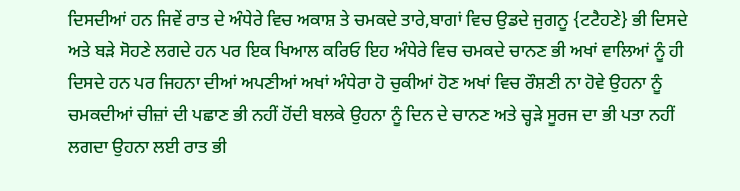ਦਿਸਦੀਆਂ ਹਨ ਜਿਵੇਂ ਰਾਤ ਦੇ ਅੰਧੇਰੇ ਵਿਚ ਅਕਾਸ਼ ਤੇ ਚਮਕਦੇ ਤਾਰੇ,ਬਾਗਾਂ ਵਿਚ ਉਡਦੇ ਜੁਗਨੂ {ਟਟੈਹਣੇ} ਭੀ ਦਿਸਦੇ ਅਤੇ ਬੜੇ ਸੋਹਣੇ ਲਗਦੇ ਹਨ ਪਰ ਇਕ ਖਿਆਲ ਕਰਿਓ ਇਹ ਅੰਧੇਰੇ ਵਿਚ ਚਮਕਦੇ ਚਾਨਣ ਭੀ ਅਖਾਂ ਵਾਲਿਆਂ ਨੂੰ ਹੀ ਦਿਸਦੇ ਹਨ ਪਰ ਜਿਹਨਾ ਦੀਆਂ ਅਪਣੀਆਂ ਅਖਾਂ ਅੰਧੇਰਾ ਹੋ ਚੁਕੀਆਂ ਹੋਣ ਅਖਾਂ ਵਿਚ ਰੌਸ਼ਣੀ ਨਾ ਹੋਵੇ ਉਹਨਾ ਨੂੰ ਚਮਕਦੀਆਂ ਚੀਜ਼ਾਂ ਦੀ ਪਛਾਣ ਭੀ ਨਹੀਂ ਹੋਂਦੀ ਬਲਕੇ ਉਹਨਾ ਨੂੰ ਦਿਨ ਦੇ ਚਾਨਣ ਅਤੇ ਚ੍ਹੜੇ ਸੂਰਜ ਦਾ ਭੀ ਪਤਾ ਨਹੀਂ ਲਗਦਾ ਉਹਨਾ ਲਈ ਰਾਤ ਭੀ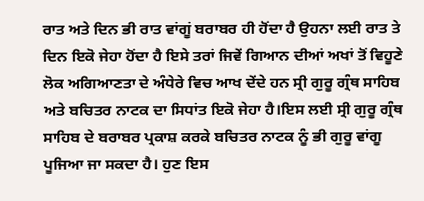ਰਾਤ ਅਤੇ ਦਿਨ ਭੀ ਰਾਤ ਵਾਂਗੂਂ ਬਰਾਬਰ ਹੀ ਹੋਂਦਾ ਹੈ ਉਹਨਾ ਲਈ ਰਾਤ ਤੇ ਦਿਨ ਇਕੋ ਜੇਹਾ ਹੋਂਦਾ ਹੈ ਇਸੇ ਤਰਾਂ ਜਿਵੇਂ ਗਿਆਨ ਦੀਆਂ ਅਖਾਂ ਤੋਂ ਵਿਹੂਣੇ ਲੋਕ ਅਗਿਆਣਤਾ ਦੇ ਅੰਧੇਰੇ ਵਿਚ ਆਖ ਦੇਂਦੇ ਹਨ ਸ੍ਰੀ ਗੁਰੂ ਗ੍ਰੰਥ ਸਾਹਿਬ ਅਤੇ ਬਚਿਤਰ ਨਾਟਕ ਦਾ ਸਿਧਾਂਤ ਇਕੋ ਜੇਹਾ ਹੈ।ਇਸ ਲਈ ਸ੍ਰੀ ਗੁਰੂ ਗ੍ਰੰਥ ਸਾਹਿਬ ਦੇ ਬਰਾਬਰ ਪ੍ਰਕਾਸ਼ ਕਰਕੇ ਬਚਿਤਰ ਨਾਟਕ ਨੂੰ ਭੀ ਗੁਰੂ ਵਾਂਗੂ ਪੂਜਿਆ ਜਾ ਸਕਦਾ ਹੈ। ਹੁਣ ਇਸ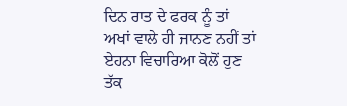ਦਿਨ ਰਾਤ ਦੇ ਫਰਕ ਨੂੰ ਤਾਂ ਅਖਾਂ ਵਾਲੇ ਹੀ ਜਾਨਣ ਨਹੀਂ ਤਾਂ ਏਹਨਾ ਵਿਚਾਰਿਆ ਕੋਲੋਂ ਹੁਣ ਤੱਕ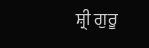ਸ਼੍ਰੀ ਗੁਰੂ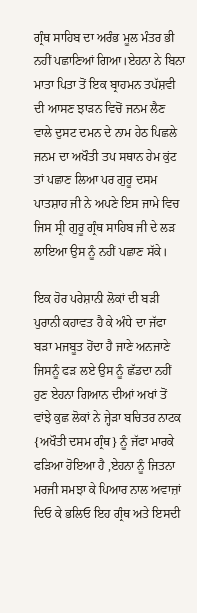ਗ੍ਰੰਥ ਸਾਹਿਬ ਦਾ ਅਰੰਭ ਮੂਲ ਮੰਤਰ ਭੀ ਨਹੀਂ ਪਛਾਣਿਆਂ ਗਿਆ।ਏਹਨਾ ਨੇ ਬਿਨਾ ਮਾਤਾ ਪਿਤਾ ਤੋਂ ਇਕ ਬ੍ਰਾਹਮਨ ਤਪੱਸ਼ਵੀ ਦੀ ਆਸਣ ਝਾੜਨ ਵਿਚੋਂ ਜਨਮ ਲੈਣ ਵਾਲੇ ਦੁਸਟ ਦਮਨ ਦੇ ਨਾਮ ਹੇਠ ਪਿਛਲੇ ਜਨਮ ਦਾ ਅਖੌਤੀ ਤਪ ਸਥਾਨ ਹੇਮ ਕੁਂਟ ਤਾਂ ਪਛਾਣ ਲਿਆ ਪਰ ਗੁਰੂ ਦਸਮ ਪਾਤਸ਼ਾਹ ਜੀ ਨੇ ਅਪਣੇ ਇਸ ਜਾਮੇ ਵਿਚ ਜਿਸ ਸ੍ਰੀ ਗੁਰੂ ਗ੍ਰੰਥ ਸਾਹਿਬ ਜੀ ਦੇ ਲੜ ਲਾਇਆ ਉਸ ਨੂੰ ਨਹੀਂ ਪਛਾਣ ਸੱਕੇ।

ਇਕ ਹੋਰ ਪਰੇਸ਼ਾਨੀ ਲੋਕਾਂ ਦੀ ਬੜੀ ਪੁਰਾਨੀ ਕਹਾਵਤ ਹੈ ਕੇ ਅੰਧੇ ਦਾ ਜੱਫਾ ਬੜਾ ਮਜਬੂਤ ਹੋਂਦਾ ਹੈ ਜਾਣੇ ਅਨਜਾਣੇ ਜਿਸਨੂੰ ਫੜ ਲਏ ਉਸ ਨੂੰ ਛੱਡਦਾ ਨਹੀਂ ਹੁਣ ਏਹਨਾ ਗਿਆਨ ਦੀਆਂ ਅਖਾਂ ਤੋਂ ਵਾਂਝੇ ਕੁਛ ਲੋਕਾਂ ਨੇ ਜ੍ਹੇੜਾ ਬਚਿਤਰ ਨਾਟਕ {ਅਖੌਤੀ ਦਸਮ ਗ੍ਰੰਥ} ਨੂੰ ਜੱਫਾ ਮਾਰਕੇ ਫੜਿਆ ਹੋਇਆ ਹੈ ,ਏਹਨਾ ਨੂੰ ਜਿਤਨਾ ਮਰਜੀ ਸਮਝਾ ਕੇ ਪਿਆਰ ਨਾਲ ਅਵਾਜ਼ਾਂ ਦਿਓ ਕੇ ਭਲਿਓ ਇਹ ਗ੍ਰੰਥ ਅਤੇ ਇਸਦੀ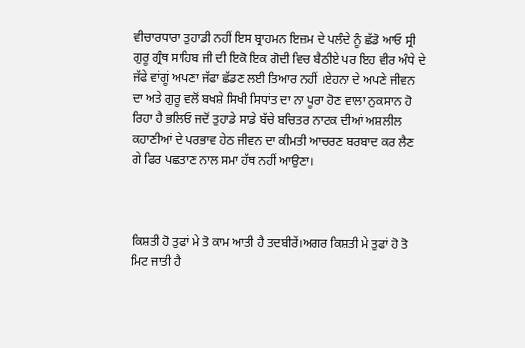ਵੀਚਾਰਧਾਰਾ ਤੁਹਾਡੀ ਨਹੀਂ ਇਸ ਬ੍ਰਾਹਮਨ ਇਜ਼ਮ ਦੇ ਪਲੰਦੇ ਨੂੰ ਛੱਡੋ ਆਓ ਸ੍ਰੀ ਗੁਰੂ ਗ੍ਰੰਥ ਸਾਹਿਬ ਜੀ ਦੀ ਇਕੋ ਇਕ ਗੋਦੀ ਵਿਚ ਬੈਠੀਏ ਪਰ ਇਹ ਵੀਰ ਅੰਧੇ ਦੇ ਜੱਫੇ ਵਾਂਗੂਂ ਅਪਣਾ ਜੱਫਾ ਛੱਡਣ ਲਈ ਤਿਆਰ ਨਹੀਂ ।ਏਹਨਾ ਦੇ ਅਪਣੇ ਜੀਵਨ ਦਾ ਅਤੇ ਗੁਰੂ ਵਲੋਂ ਬਖਸ਼ੇ ਸਿਖੀ ਸਿਧਾਂਤ ਦਾ ਨਾ ਪੂਰਾ ਹੋਣ ਵਾਲਾ ਨੁਕਸਾਨ ਹੋ ਰਿਹਾ ਹੈ ਭਲਿਓ ਜਦੋਂ ਤੁਹਾਡੇ ਸਾਡੇ ਬੱਚੇ ਬਚਿਤਰ ਨਾਟਕ ਦੀਆਂ ਅਸ਼ਲੀਲ ਕਹਾਣੀਆਂ ਦੇ ਪਰਭਾਵ ਹੇਠ ਜੀਵਨ ਦਾ ਕੀਮਤੀ ਆਚਰਣ ਬਰਬਾਦ ਕਰ ਲੈਣ ਗੇ ਫਿਰ ਪਛਤਾਣ ਨਾਲ ਸਮਾ ਹੱਥ ਨਹੀਂ ਆਉਣਾ।



ਕਿਸ਼ਤੀ ਹੋ ਤੁਫਾਂ ਮੇ ਤੋ ਕਾਮ ਆਤੀ ਹੈ ਤਦਬੀਰੇਂ।ਅਗਰ ਕਿਸ਼ਤੀ ਮੇ ਤੁਫਾਂ ਹੋ ਤੋ ਮਿਟ ਜਾਤੀ ਹੈ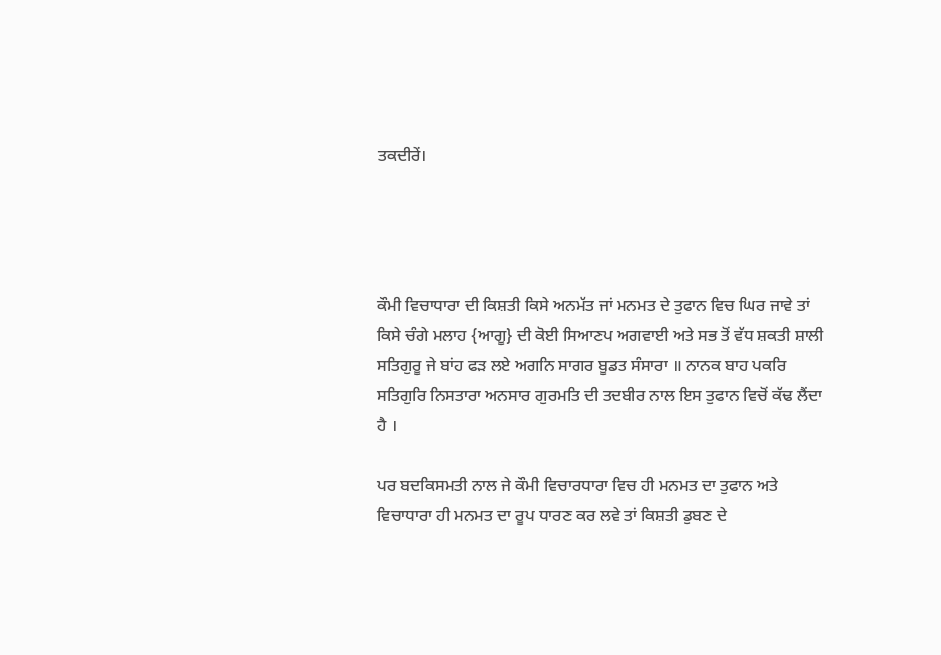ਤਕਦੀਰੇਂ।




ਕੌਮੀ ਵਿਚਾਧਾਰਾ ਦੀ ਕਿਸ਼ਤੀ ਕਿਸੇ ਅਨਮੱਤ ਜਾਂ ਮਨਮਤ ਦੇ ਤੁਫਾਨ ਵਿਚ ਘਿਰ ਜਾਵੇ ਤਾਂ ਕਿਸੇ ਚੰਗੇ ਮਲਾਹ {ਆਗੂ} ਦੀ ਕੋਈ ਸਿਆਣਪ ਅਗਵਾਈ ਅਤੇ ਸਭ ਤੋਂ ਵੱਧ ਸ਼ਕਤੀ ਸ਼ਾਲੀ ਸਤਿਗੁਰੂ ਜੇ ਬਾਂਹ ਫੜ ਲਏ ਅਗਨਿ ਸਾਗਰ ਬੂਡਤ ਸੰਸਾਰਾ ॥ ਨਾਨਕ ਬਾਹ ਪਕਰਿ ਸਤਿਗੁਰਿ ਨਿਸਤਾਰਾ ਅਨਸਾਰ ਗੁਰਮਤਿ ਦੀ ਤਦਬੀਰ ਨਾਲ ਇਸ ਤੁਫਾਨ ਵਿਚੋਂ ਕੱਢ ਲੈਂਦਾ ਹੈ ।

ਪਰ ਬਦਕਿਸਮਤੀ ਨਾਲ ਜੇ ਕੌਮੀ ਵਿਚਾਰਧਾਰਾ ਵਿਚ ਹੀ ਮਨਮਤ ਦਾ ਤੁਫਾਨ ਅਤੇ ਵਿਚਾਧਾਰਾ ਹੀ ਮਨਮਤ ਦਾ ਰੂਪ ਧਾਰਣ ਕਰ ਲਵੇ ਤਾਂ ਕਿਸ਼ਤੀ ਡੁਬਣ ਦੇ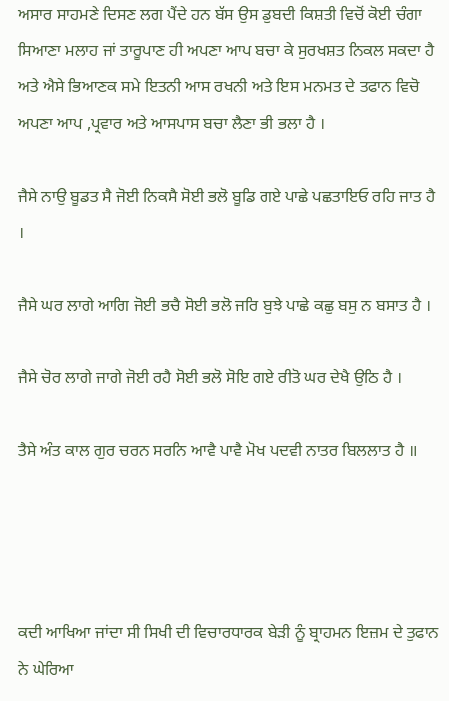ਅਸਾਰ ਸਾਹਮਣੇ ਦਿਸਣ ਲਗ ਪੈਂਦੇ ਹਨ ਬੱਸ ਉਸ ਡੁਬਦੀ ਕਿਸ਼ਤੀ ਵਿਚੋਂ ਕੋਈ ਚੰਗਾ ਸਿਆਣਾ ਮਲਾਹ ਜਾਂ ਤਾਰੂਪਾਣ ਹੀ ਅਪਣਾ ਆਪ ਬਚਾ ਕੇ ਸੁਰਖਸ਼ਤ ਨਿਕਲ ਸਕਦਾ ਹੈ ਅਤੇ ਐਸੇ ਭਿਆਣਕ ਸਮੇ ਇਤਨੀ ਆਸ ਰਖਨੀ ਅਤੇ ਇਸ ਮਨਮਤ ਦੇ ਤਫਾਨ ਵਿਚੋ ਅਪਣਾ ਆਪ ,ਪ੍ਰਵਾਰ ਅਤੇ ਆਸਪਾਸ ਬਚਾ ਲੈਣਾ ਭੀ ਭਲਾ ਹੈ ।

ਜੈਸੇ ਨਾਉ ਬੂਡਤ ਸੈ ਜੋਈ ਨਿਕਸੈ ਸੋਈ ਭਲੋ ਬੂਡਿ ਗਏ ਪਾਛੇ ਪਛਤਾਇਓ ਰਹਿ ਜਾਤ ਹੈ ।

ਜੈਸੇ ਘਰ ਲਾਗੇ ਆਗਿ ਜੋਈ ਭਚੈ ਸੋਈ ਭਲੋ ਜਰਿ ਬੁਝੇ ਪਾਛੇ ਕਛੁ ਬਸੁ ਨ ਬਸਾਤ ਹੈ ।

ਜੈਸੇ ਚੋਰ ਲਾਗੇ ਜਾਗੇ ਜੋਈ ਰਹੈ ਸੋਈ ਭਲੋ ਸੋਇ ਗਏ ਰੀਤੋ ਘਰ ਦੇਖੈ ਉਠਿ ਹੈ ।

ਤੈਸੇ ਅੰਤ ਕਾਲ ਗੁਰ ਚਰਨ ਸਰਨਿ ਆਵੈ ਪਾਵੈ ਮੋਖ ਪਦਵੀ ਨਾਤਰ ਬਿਲਲਾਤ ਹੈ ॥




ਕਦੀ ਆਖਿਆ ਜਾਂਦਾ ਸੀ ਸਿਖੀ ਦੀ ਵਿਚਾਰਧਾਰਕ ਬੇੜੀ ਨੂੰ ਬ੍ਰਾਹਮਨ ਇਜ਼ਮ ਦੇ ਤੁਫਾਨ ਨੇ ਘੇਰਿਆ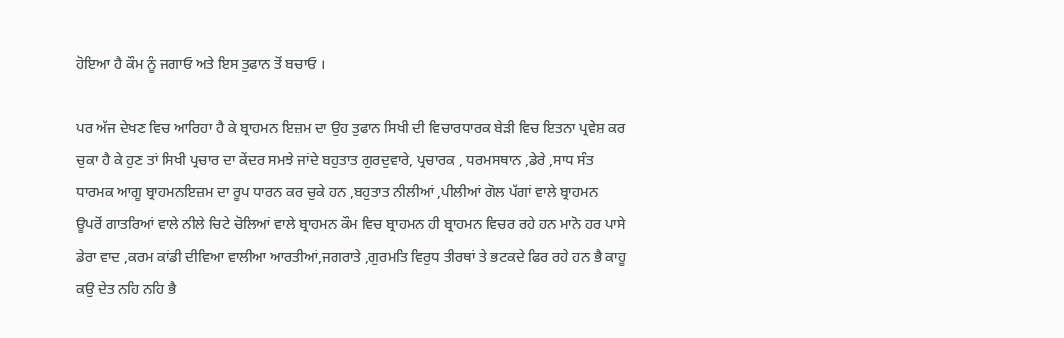ਹੋਇਆ ਹੈ ਕੌਮ ਨੂੰ ਜਗਾਓ ਅਤੇ ਇਸ ਤੁਫਾਨ ਤੋਂ ਬਚਾਓ ।

ਪਰ ਅੱਜ ਦੇਖਣ ਵਿਚ ਆਰਿਹਾ ਹੈ ਕੇ ਬ੍ਰਾਹਮਨ ਇਜ਼ਮ ਦਾ ਉਹ ਤੁਫਾਨ ਸਿਖੀ ਦੀ ਵਿਚਾਰਧਾਰਕ ਬੇੜੀ ਵਿਚ ਇਤਨਾ ਪ੍ਰਵੇਸ਼ ਕਰ ਚੁਕਾ ਹੈ ਕੇ ਹੁਣ ਤਾਂ ਸਿਖੀ ਪ੍ਰਚਾਰ ਦਾ ਕੇਂਦਰ ਸਮਝੇ ਜਾਂਦੇ ਬਹੁਤਾਤ ਗੁਰਦੁਵਾਰੇ, ਪ੍ਰਚਾਰਕ , ਧਰਮਸਥਾਨ ,ਡੇਰੇ ,ਸਾਧ ਸੰਤ ਧਾਰਮਕ ਆਗੂ ਬ੍ਰਾਹਮਨਇਜ਼ਮ ਦਾ ਰੂਪ ਧਾਰਨ ਕਰ ਚੁਕੇ ਹਨ ,ਬਹੁਤਾਤ ਨੀਲੀਆਂ ,ਪੀਲੀਆਂ ਗੋਲ ਪੱਗਾਂ ਵਾਲੇ ਬ੍ਰਾਹਮਨ ਊਪਰੋਂ ਗਾਤਰਿਆਂ ਵਾਲੇ ਨੀਲੇ ਚਿਟੇ ਚੋਲਿਆਂ ਵਾਲੇ ਬ੍ਰਾਹਮਨ ਕੌਮ ਵਿਚ ਬ੍ਰਾਹਮਨ ਹੀ ਬ੍ਰਾਹਮਨ ਵਿਚਰ ਰਹੇ ਹਨ ਮਾਨੋ ਹਰ ਪਾਸੇ ਡੇਰਾ ਵਾਦ ,ਕਰਮ ਕਾਂਡੀ ਦੀਵਿਆ ਵਾਲੀਆ ਆਰਤੀਆਂ,ਜਗਰਾਤੇ ,ਗੁਰਮਤਿ ਵਿਰੁਧ ਤੀਰਥਾਂ ਤੇ ਭਟਕਦੇ ਫਿਰ ਰਹੇ ਹਨ ਭੈ ਕਾਹੂ ਕਉ ਦੇਤ ਨਹਿ ਨਹਿ ਭੈ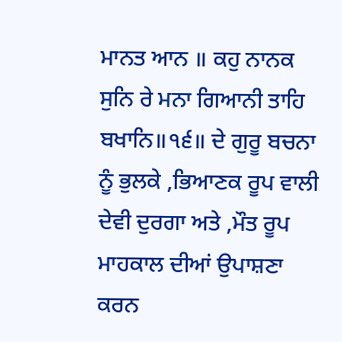ਮਾਨਤ ਆਨ ॥ ਕਹੁ ਨਾਨਕ ਸੁਨਿ ਰੇ ਮਨਾ ਗਿਆਨੀ ਤਾਹਿ ਬਖਾਨਿ॥੧੬॥ ਦੇ ਗੁਰੂ ਬਚਨਾ ਨੂੰ ਭੁਲਕੇ ,ਭਿਆਣਕ ਰੂਪ ਵਾਲੀ ਦੇਵੀ ਦੁਰਗਾ ਅਤੇ ,ਮੌਤ ਰੂਪ ਮਾਹਕਾਲ ਦੀਆਂ ਉਪਾਸ਼ਣਾ ਕਰਨ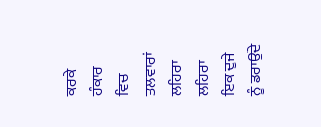ਕਰਕੇ ਹੰਕਾਰ ਵਿਚ ਤਲਵਾਰਾਂ ਲਹਿਰਾ ਲਹਿਰਾ ਇਕ ਦੁਜੇ ਨੂੰ ਡਰਾਉਂਦੇ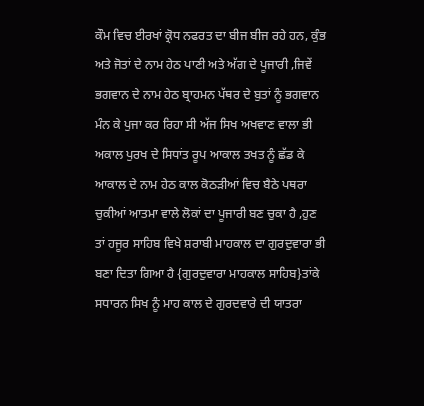ਕੌਮ ਵਿਚ ਈਰਖਾਂ ਕ੍ਰੋਧ ਨਫਰਤ ਦਾ ਬੀਜ ਬੀਜ ਰਹੇ ਹਨ, ਕੁੰਭ ਅਤੇ ਜੋਤਾਂ ਦੇ ਨਾਮ ਹੇਠ ਪਾਣੀ ਅਤੇ ਅੱਗ ਦੇ ਪੂਜਾਰੀ ,ਜਿਵੇਂ ਭਗਵਾਨ ਦੇ ਨਾਮ ਹੇਠ ਬ੍ਰਾਹਮਨ ਪੱਥਰ ਦੇ ਬੁਤਾਂ ਨੂੰ ਭਗਵਾਨ ਮੰਨ ਕੇ ਪੁਜਾ ਕਰ ਰਿਹਾ ਸੀ ਅੱਜ ਸਿਖ ਅਖਵਾਣ ਵਾਲਾ ਭੀ ਅਕਾਲ ਪੁਰਖ ਦੇ ਸਿਧਾਂਤ ਰੂਪ ਆਕਾਲ ਤਖਤ ਨੂੰ ਛੱਡ ਕੇ ਆਕਾਲ ਦੇ ਨਾਮ ਹੇਠ ਕਾਲ ਕੋਠੜੀਆਂ ਵਿਚ ਬੈਠੇ ਪਥਰਾ ਚੁਕੀਆਂ ਆਤਮਾ ਵਾਲੇ ਲੋਕਾਂ ਦਾ ਪੂਜਾਰੀ ਬਣ ਚੁਕਾ ਹੈ ,ਹੁਣ ਤਾਂ ਹਜੂਰ ਸਾਹਿਬ ਵਿਖੇ ਸ਼ਰਾਬੀ ਮਾਹਕਾਲ ਦਾ ਗੁਰਦੁਵਾਰਾ ਭੀ ਬਣਾ ਦਿਤਾ ਗਿਆ ਹੈ {ਗੁਰਦੁਵਾਰਾ ਮਾਹਕਾਲ ਸਾਹਿਬ}ਤਾਂਕੇ ਸਧਾਰਨ ਸਿਖ ਨੂੰ ਮਾਹ ਕਾਲ ਦੇ ਗੁਰਦਵਾਰੇ ਦੀ ਯਾਤਰਾ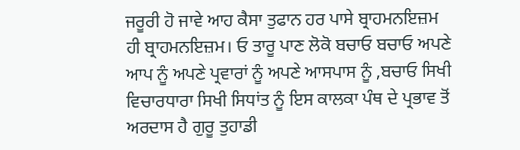ਜਰੂਰੀ ਹੋ ਜਾਵੇ ਆਹ ਕੈਸਾ ਤੁਫਾਨ ਹਰ ਪਾਸੇ ਬ੍ਰਾਹਮਨਇਜ਼ਮ ਹੀ ਬ੍ਰਾਹਮਨਇਜ਼ਮ। ਓ ਤਾਰੂ ਪਾਣ ਲੋਕੋ ਬਚਾਓ ਬਚਾਓ ਅਪਣੇ ਆਪ ਨੂੰ ਅਪਣੇ ਪ੍ਰਵਾਰਾਂ ਨੂੰ ਅਪਣੇ ਆਸਪਾਸ ਨੂੰ ,ਬਚਾਓ ਸਿਖੀ ਵਿਚਾਰਧਾਰਾ ਸਿਖੀ ਸਿਧਾਂਤ ਨੂੰ ਇਸ ਕਾਲਕਾ ਪੰਥ ਦੇ ਪ੍ਰਭਾਵ ਤੋਂ ਅਰਦਾਸ ਹੈ ਗੁਰੂ ਤੁਹਾਡੀ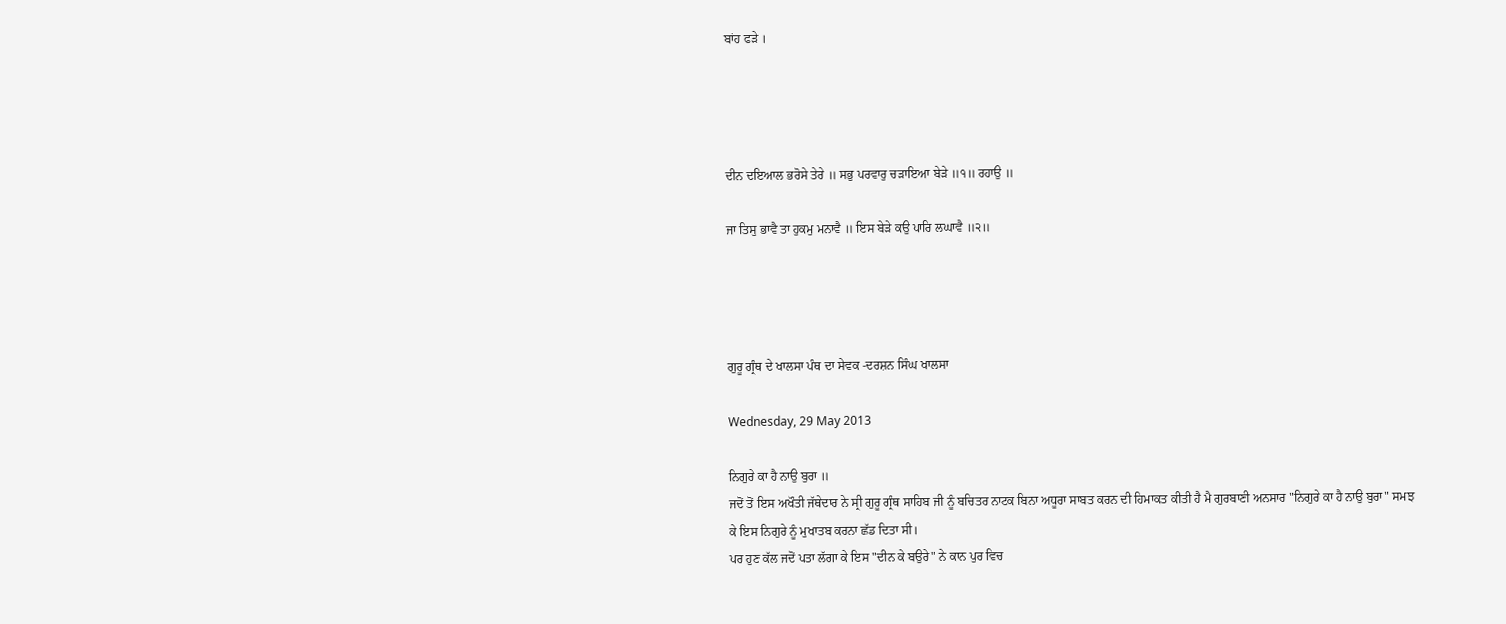ਬਾਂਹ ਫੜੇ ।




ਦੀਨ ਦਇਆਲ ਭਰੋਸੇ ਤੇਰੇ ॥ ਸਭੁ ਪਰਵਾਰੁ ਚੜਾਇਆ ਬੇੜੇ ॥੧॥ ਰਹਾਉ ॥

ਜਾ ਤਿਸੁ ਭਾਵੈ ਤਾ ਹੁਕਮੁ ਮਨਾਵੈ ॥ ਇਸ ਬੇੜੇ ਕਉ ਪਾਰਿ ਲਘਾਵੈ ॥੨॥




ਗੁਰੂ ਗ੍ਰੰਥ ਦੇ ਖਾਲਸਾ ਪੰਥ ਦਾ ਸੇਵਕ -ਦਰਸ਼ਨ ਸਿੰਘ ਖਾਲਸਾ

Wednesday, 29 May 2013

ਨਿਗੁਰੇ ਕਾ ਹੈ ਨਾਉ ਬੁਰਾ ॥
ਜਦੋਂ ਤੋਂ ਇਸ ਅਖੌਤੀ ਜੱਥੇਦਾਰ ਨੇ ਸ੍ਰੀ ਗੁਰੂ ਗ੍ਰੰਥ ਸਾਹਿਬ ਜੀ ਨੂੰ ਬਚਿਤਰ ਨਾਟਕ ਬਿਨਾ ਅਧੂਰਾ ਸਾਬਤ ਕਰਨ ਦੀ ਹਿਮਾਕਤ ਕੀਤੀ ਹੈ ਮੈ ਗੁਰਬਾਣੀ ਅਨਸਾਰ "ਨਿਗੁਰੇ ਕਾ ਹੈ ਨਾਉ ਬੁਰਾ" ਸਮਝ ਕੇ ਇਸ ਨਿਗੁਰੇ ਨੂੰ ਮੁਖਾਤਬ ਕਰਨਾ ਛੱਡ ਦਿਤਾ ਸੀ।
ਪਰ ਹੁਣ ਕੱਲ ਜਦੋਂ ਪਤਾ ਲੱਗਾ ਕੇ ਇਸ "ਦੀਨ ਕੇ ਬਉਰੇ" ਨੇ ਕਾਨ ਪੁਰ ਵਿਚ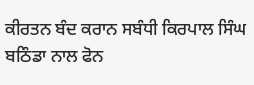ਕੀਰਤਨ ਬੰਦ ਕਰਾਨ ਸਬੰਧੀ ਕਿਰਪਾਲ ਸਿੰਘ ਬਠਿੰਡਾ ਨਾਲ ਫੋਨ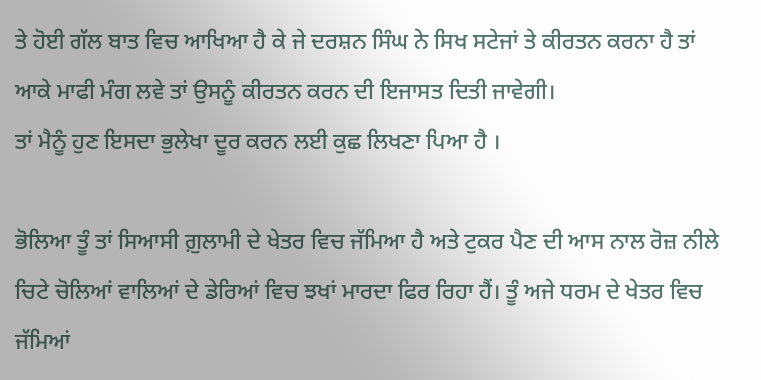ਤੇ ਹੋਈ ਗੱਲ ਬਾਤ ਵਿਚ ਆਖਿਆ ਹੈ ਕੇ ਜੇ ਦਰਸ਼ਨ ਸਿੰਘ ਨੇ ਸਿਖ ਸਟੇਜਾਂ ਤੇ ਕੀਰਤਨ ਕਰਨਾ ਹੈ ਤਾਂ ਆਕੇ ਮਾਫੀ ਮੰਗ ਲਵੇ ਤਾਂ ਉਸਨੂੰ ਕੀਰਤਨ ਕਰਨ ਦੀ ਇਜਾਸਤ ਦਿਤੀ ਜਾਵੇਗੀ।
ਤਾਂ ਮੈਨੂੰ ਹੁਣ ਇਸਦਾ ਭੁਲੇਖਾ ਦੂਰ ਕਰਨ ਲਈ ਕੁਛ ਲਿਖਣਾ ਪਿਆ ਹੈ ।

ਭੋਲਿਆ ਤੂੰ ਤਾਂ ਸਿਆਸੀ ਗ਼ੁਲਾਮੀ ਦੇ ਖੇਤਰ ਵਿਚ ਜੱਮਿਆ ਹੈ ਅਤੇ ਟੁਕਰ ਪੈਣ ਦੀ ਆਸ ਨਾਲ ਰੋਜ਼ ਨੀਲੇ ਚਿਟੇ ਚੋਲਿਆਂ ਵਾਲਿਆਂ ਦੇ ਡੇਰਿਆਂ ਵਿਚ ਝਖਾਂ ਮਾਰਦਾ ਫਿਰ ਰਿਹਾ ਹੈਂ। ਤੂੰ ਅਜੇ ਧਰਮ ਦੇ ਖੇਤਰ ਵਿਚ ਜੱਮਿਆਂ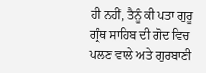ਹੀ ਨਹੀਂ, ਤੈਨੂੰ ਕੀ ਪਤਾ ਗੁਰੂ ਗ੍ਰੰਥ ਸਾਹਿਬ ਦੀ ਗੋਦ ਵਿਚ ਪਲਣ ਵਾਲੇ ਅਤੇ ਗੁਰਬਾਣੀ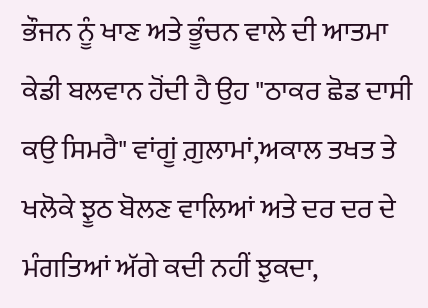ਭੌਜਨ ਨੂੰ ਖਾਣ ਅਤੇ ਭੂੰਚਨ ਵਾਲੇ ਦੀ ਆਤਮਾ ਕੇਡੀ ਬਲਵਾਨ ਹੋਂਦੀ ਹੈ ਉਹ "ਠਾਕਰ ਛੋਡ ਦਾਸੀ ਕਉ ਸਿਮਰੈ" ਵਾਂਗੂਂ ਗ਼ੁਲਾਮਾਂ,ਅਕਾਲ ਤਖਤ ਤੇ ਖਲੋਕੇ ਝੂਠ ਬੋਲਣ ਵਾਲਿਆਂ ਅਤੇ ਦਰ ਦਰ ਦੇ ਮੰਗਤਿਆਂ ਅੱਗੇ ਕਦੀ ਨਹੀਂ ਝੁਕਦਾ,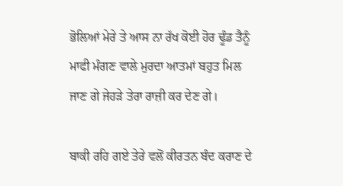ਭੋਲਿਆਂ ਮੇਰੇ ਤੇ ਆਸ ਨਾ ਰੱਖ ਕੋਈ ਹੋਰ ਢੂੰਡ ਤੈਨੂੰ ਮਾਫੀ ਮੰਗਣ ਵਾਲੇ ਮੁਰਦਾ ਆਤਮਾਂ ਬਹੁਤ ਮਿਲ ਜਾਣ ਗੇ ਜੇਹੜੇ ਤੇਰਾ ਰਾਜ਼ੀ ਕਰ ਦੇਣ ਗੇ।

ਬਾਕੀ ਰਹਿ ਗਏ ਤੇਰੇ ਵਲੋਂ ਕੀਰਤਨ ਬੰਦ ਕਰਾਣ ਦੇ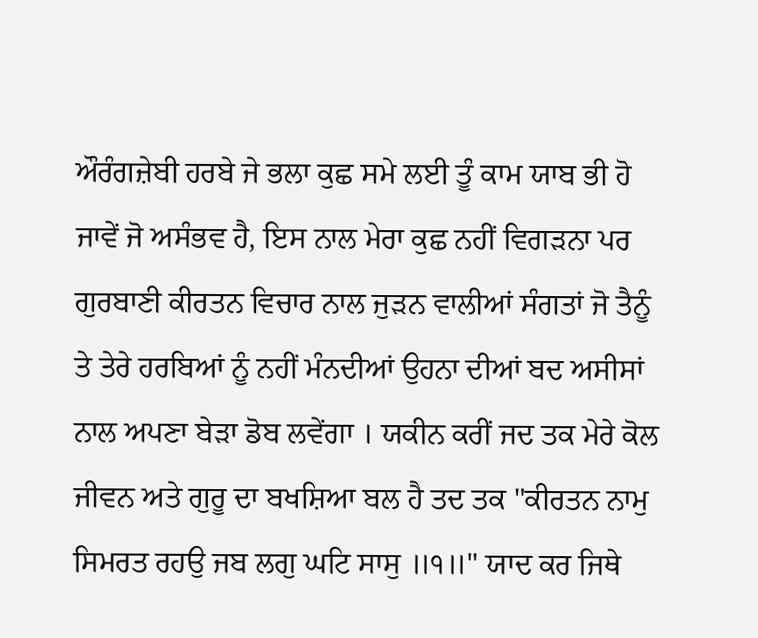ਔਰੰਗਜ਼ੇਬੀ ਹਰਬੇ ਜੇ ਭਲਾ ਕੁਛ ਸਮੇ ਲਈ ਤੂੰ ਕਾਮ ਯਾਬ ਭੀ ਹੋ ਜਾਵੇਂ ਜੋ ਅਸੰਭਵ ਹੈ, ਇਸ ਨਾਲ ਮੇਰਾ ਕੁਛ ਨਹੀਂ ਵਿਗੜਨਾ ਪਰ ਗੁਰਬਾਣੀ ਕੀਰਤਨ ਵਿਚਾਰ ਨਾਲ ਜੁੜਨ ਵਾਲੀਆਂ ਸੰਗਤਾਂ ਜੋ ਤੈਨੂੰ ਤੇ ਤੇਰੇ ਹਰਬਿਆਂ ਨੂੰ ਨਹੀਂ ਮੰਨਦੀਆਂ ਉਹਨਾ ਦੀਆਂ ਬਦ ਅਸੀਸਾਂ ਨਾਲ ਅਪਣਾ ਬੇੜਾ ਡੋਬ ਲਵੇਂਗਾ । ਯਕੀਨ ਕਰੀਂ ਜਦ ਤਕ ਮੇਰੇ ਕੋਲ ਜੀਵਨ ਅਤੇ ਗੁਰੂ ਦਾ ਬਖਸ਼ਿਆ ਬਲ ਹੈ ਤਦ ਤਕ "ਕੀਰਤਨ ਨਾਮੁ ਸਿਮਰਤ ਰਹਉ ਜਬ ਲਗੁ ਘਟਿ ਸਾਸੁ ॥੧॥" ਯਾਦ ਕਰ ਜਿਥੇ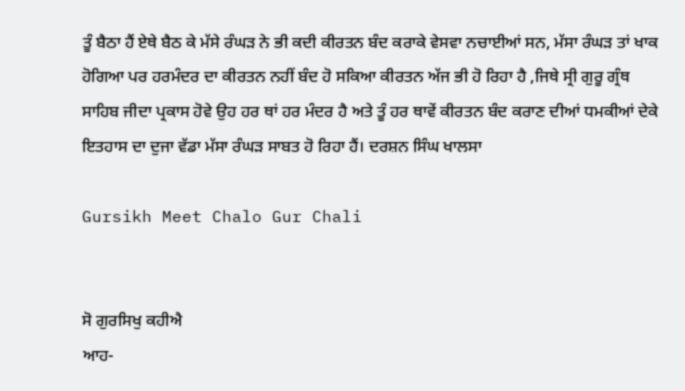ਤੂੰ ਬੈਠਾ ਹੈਂ ਏਥੇ ਬੈਠ ਕੇ ਮੱਸੇ ਰੰਘੜ ਨੇ ਭੀ ਕਦੀ ਕੀਰਤਨ ਬੰਦ ਕਰਾਕੇ ਵੇਸਵਾ ਨਚਾਈਆਂ ਸਨ, ਮੱਸਾ ਰੰਘੜ ਤਾਂ ਖਾਕ ਹੋਗਿਆ ਪਰ ਹਰਮੰਦਰ ਦਾ ਕੀਰਤਨ ਨਹੀਂ ਬੰਦ ਹੋ ਸਕਿਆ ਕੀਰਤਨ ਅੱਜ ਭੀ ਹੋ ਰਿਹਾ ਹੈ ,ਜਿਥੇ ਸ੍ਰੀ ਗੁਰੂ ਗ੍ਰੰਥ ਸਾਹਿਬ ਜੀਦਾ ਪ੍ਰਕਾਸ ਹੋਵੇ ਉਹ ਹਰ ਥਾਂ ਹਰ ਮੰਦਰ ਹੈ ਅਤੇ ਤੂੰ ਹਰ ਥਾਵੇਂ ਕੀਰਤਨ ਬੰਦ ਕਰਾਣ ਦੀਆਂ ਧਮਕੀਆਂ ਦੇਕੇ ਇਤਹਾਸ ਦਾ ਦੁਜਾ ਵੱਡਾ ਮੱਸਾ ਰੰਘੜ ਸਾਬਤ ਹੋ ਰਿਹਾ ਹੈਂ। ਦਰਸ਼ਨ ਸਿੰਘ ਖਾਲਸਾ

Gursikh Meet Chalo Gur Chali


ਸੋ ਗੁਰਸਿਖੁ ਕਹੀਐ
ਆਹ-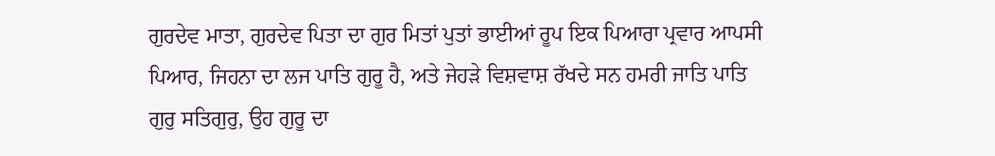ਗੁਰਦੇਵ ਮਾਤਾ, ਗੁਰਦੇਵ ਪਿਤਾ ਦਾ ਗੁਰ ਮਿਤਾਂ ਪੁਤਾਂ ਭਾਈਆਂ ਰੂਪ ਇਕ ਪਿਆਰਾ ਪ੍ਰਵਾਰ ਆਪਸੀ ਪਿਆਰ, ਜਿਹਨਾ ਦਾ ਲਜ ਪਾਤਿ ਗੁਰੂ ਹੈ, ਅਤੇ ਜੇਹੜੇ ਵਿਸ਼ਵਾਸ਼ ਰੱਖਦੇ ਸਨ ਹਮਰੀ ਜਾਤਿ ਪਾਤਿ ਗੁਰੁ ਸਤਿਗੁਰੁ, ਉਹ ਗੁਰੂ ਦਾ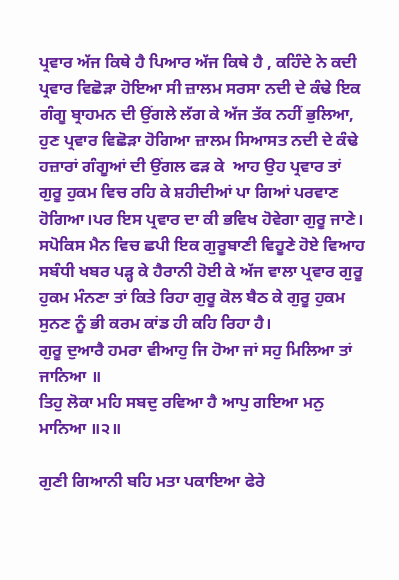ਪ੍ਰਵਾਰ ਅੱਜ ਕਿਥੇ ਹੈ ਪਿਆਰ ਅੱਜ ਕਿਥੇ ਹੈ , ਕਹਿੰਦੇ ਨੇ ਕਦੀ ਪ੍ਰਵਾਰ ਵਿਛੋੜਾ ਹੋਇਆ ਸੀ ਜ਼ਾਲਮ ਸਰਸਾ ਨਦੀ ਦੇ ਕੰਢੇ ਇਕ ਗੰਗੂ ਬ੍ਰਾਹਮਨ ਦੀ ਉਂਗਲੇ ਲੱਗ ਕੇ ਅੱਜ ਤੱਕ ਨਹੀਂ ਭੁਲਿਆ, ਹੁਣ ਪ੍ਰਵਾਰ ਵਿਛੋੜਾ ਹੋਗਿਆ ਜ਼ਾਲਮ ਸਿਆਸਤ ਨਦੀ ਦੇ ਕੰਢੇ ਹਜ਼ਾਰਾਂ ਗੰਗੂਆਂ ਦੀ ਉਂਗਲ ਫੜ ਕੇ  ਆਹ ਉਹ ਪ੍ਰਵਾਰ ਤਾਂ ਗੁਰੂ ਹੁਕਮ ਵਿਚ ਰਹਿ ਕੇ ਸ਼ਹੀਦੀਆਂ ਪਾ ਗਿਆਂ ਪਰਵਾਣ ਹੋਗਿਆ।ਪਰ ਇਸ ਪ੍ਰਵਾਰ ਦਾ ਕੀ ਭਵਿਖ ਹੋਵੇਗਾ ਗੁਰੂ ਜਾਣੇ।
ਸਪੋਕਿਸ ਮੈਨ ਵਿਚ ਛਪੀ ਇਕ ਗੁਰੂਬਾਣੀ ਵਿਹੂਣੇ ਹੋਏ ਵਿਆਹ ਸਬੰਧੀ ਖਬਰ ਪੜ੍ਹ ਕੇ ਹੈਰਾਨੀ ਹੋਈ ਕੇ ਅੱਜ ਵਾਲਾ ਪ੍ਰਵਾਰ ਗੁਰੂ ਹੁਕਮ ਮੰਨਣਾ ਤਾਂ ਕਿਤੇ ਰਿਹਾ ਗੁਰੂ ਕੋਲ ਬੈਠ ਕੇ ਗੁਰੂ ਹੁਕਮ ਸੁਨਣ ਨੂੰ ਭੀ ਕਰਮ ਕਾਂਡ ਹੀ ਕਹਿ ਰਿਹਾ ਹੈ।
ਗੁਰੂ ਦੁਆਰੈ ਹਮਰਾ ਵੀਆਹੁ ਜਿ ਹੋਆ ਜਾਂ ਸਹੁ ਮਿਲਿਆ ਤਾਂ ਜਾਨਿਆ ॥
ਤਿਹੁ ਲੋਕਾ ਮਹਿ ਸਬਦੁ ਰਵਿਆ ਹੈ ਆਪੁ ਗਇਆ ਮਨੁ ਮਾਨਿਆ ॥੨॥

ਗੁਣੀ ਗਿਆਨੀ ਬਹਿ ਮਤਾ ਪਕਾਇਆ ਫੇਰੇ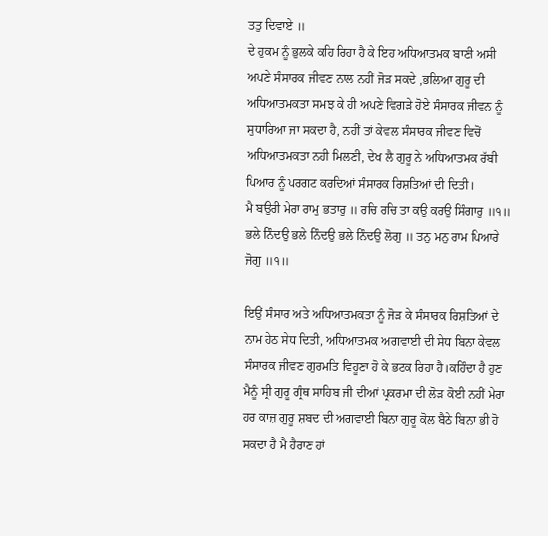ਤਤੁ ਦਿਵਾਏ ॥
ਦੇ ਹੁਕਮ ਨੂੰ ਭੁਲਕੇ ਕਹਿ ਰਿਹਾ ਹੈ ਕੇ ਇਹ ਅਧਿਆਤਮਕ ਬਾਣੀ ਅਸੀ ਅਪਣੇ ਸੰਸਾਰਕ ਜੀਵਣ ਨਾਲ ਨਹੀਂ ਜੋੜ ਸਕਦੇ ,ਭਲਿਆ ਗੁਰੂ ਦੀ ਅਧਿਆਤਮਕਤਾ ਸਮਝ ਕੇ ਹੀ ਅਪਣੇ ਵਿਗੜੇ ਹੋਏ ਸੰਸਾਰਕ ਜੀਵਨ ਨੂੰ ਸੁਧਾਰਿਆ ਜਾ ਸਕਦਾ ਹੈ, ਨਹੀਂ ਤਾਂ ਕੇਵਲ ਸੰਸਾਰਕ ਜੀਵਣ ਵਿਚੋਂ ਅਧਿਆਤਮਕਤਾ ਨਹੀ ਮਿਲਣੀ, ਦੇਖ ਲੈ ਗੁਰੂ ਨੇ ਅਧਿਆਤਮਕ ਰੱਬੀ ਪਿਆਰ ਨੂੰ ਪਰਗਟ ਕਰਦਿਆਂ ਸੰਸਾਰਕ ਰਿਸ਼ਤਿਆਂ ਦੀ ਦਿਤੀ।
ਮੈ ਬਉਰੀ ਮੇਰਾ ਰਾਮੁ ਭਤਾਰੁ ॥ ਰਚਿ ਰਚਿ ਤਾ ਕਉ ਕਰਉ ਸਿੰਗਾਰੁ ॥੧॥
ਭਲੇ ਨਿੰਦਉ ਭਲੇ ਨਿੰਦਉ ਭਲੇ ਨਿੰਦਉ ਲੋਗੁ ॥ ਤਨੁ ਮਨੁ ਰਾਮ ਪਿਆਰੇ ਜੋਗੁ ॥੧॥

ਇਉਂ ਸੰਸਾਰ ਅਤੇ ਅਧਿਆਤਮਕਤਾ ਨੂੰ ਜੋੜ ਕੇ ਸੰਸਾਰਕ ਰਿਸ਼ਤਿਆਂ ਦੇ ਨਾਮ ਹੇਠ ਸੇਧ ਦਿਤੀ, ਅਧਿਆਤਮਕ ਅਗਵਾਈ ਦੀ ਸੇਧ ਬਿਨਾ ਕੇਵਲ ਸੰਸਾਰਕ ਜੀਵਣ ਗੁਰਮਤਿ ਵਿਹੂਣਾ ਹੋ ਕੇ ਭਟਕ ਰਿਹਾ ਹੈ।ਕਹਿੰਦਾ ਹੈ ਹੁਣ ਮੈਨੂੰ ਸ੍ਰੀ ਗੁਰੂ ਗ੍ਰੰਥ ਸਾਹਿਬ ਜੀ ਦੀਆਂ ਪ੍ਰਕਰਮਾ ਦੀ ਲੋੜ ਕੋਈ ਨਹੀਂ ਮੇਰਾ ਹਰ ਕਾਜ਼ ਗੁਰੂ ਸ਼ਬਦ ਦੀ ਅਗਵਾਈ ਬਿਨਾ ਗੁਰੂ ਕੋਲ ਬੈਠੇ ਬਿਨਾ ਭੀ ਹੋ ਸਕਦਾ ਹੈ ਮੈ ਹੈਰਾਣ ਹਾਂ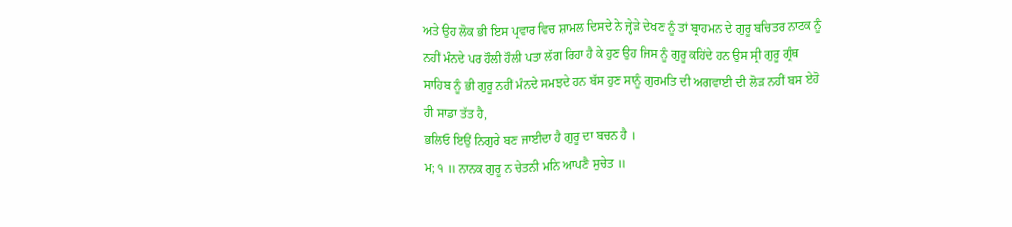ਅਤੇ ਉਹ ਲੋਕ ਭੀ ਇਸ ਪ੍ਰਵਾਰ ਵਿਚ ਸ਼ਾਮਲ ਦਿਸਦੇ ਨੇ ਜ੍ਹੇੜੇ ਦੇਖਣ ਨੂੰ ਤਾਂ ਬ੍ਰਾਹਮਨ ਦੇ ਗੁਰੂ ਬਚਿਤਰ ਨਾਟਕ ਨੂੰ ਨਹੀਂ ਮੰਨਦੇ ਪਰ ਹੌਲੀ ਹੌਲੀ ਪਤਾ ਲੱਗ ਰਿਹਾ ਹੈ ਕੇ ਹੁਣ ਉਹ ਜਿਸ ਨੂੰ ਗੁਰੂ ਕਹਿਂਦੇ ਹਨ ਉਸ ਸ੍ਰੀ ਗੁਰੂ ਗ੍ਰੰਥ ਸਾਹਿਬ ਨੂੰ ਭੀ ਗੁਰੂ ਨਹੀਂ ਮੰਨਦੇ ਸਮਝਦੇ ਹਨ ਬੱਸ ਹੁਣ ਸਾਨੂੰ ਗੁਰਮਤਿ ਦੀ ਅਗਵਾਈ ਦੀ ਲੋੜ ਨਹੀਂ ਬਸ ਏਹੋ ਹੀ ਸਾਡਾ ਤੱਤ ਹੈ,
ਭਲਿਓ ਇਉਂ ਨਿਗੁਰੇ ਬਣ ਜਾਈਦਾ ਹੈ ਗੁਰੂ ਦਾ ਬਚਨ ਹੈ ।
ਮ; ੧ ॥ ਨਾਨਕ ਗੁਰੂ ਨ ਚੇਤਨੀ ਮਨਿ ਆਪਣੈ ਸੁਚੇਤ ॥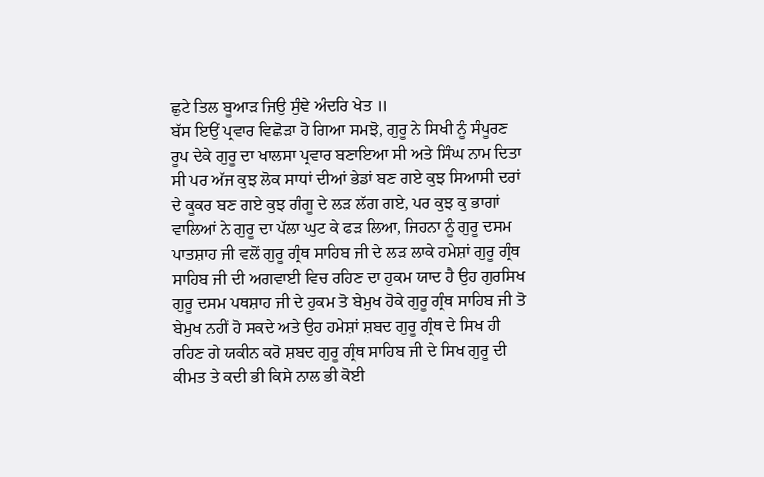ਛੁਟੇ ਤਿਲ ਬੂਆੜ ਜਿਉ ਸੁੰਞੇ ਅੰਦਰਿ ਖੇਤ ॥
ਬੱਸ ਇਉਂ ਪ੍ਰਵਾਰ ਵਿਛੋੜਾ ਹੋ ਗਿਆ ਸਮਝੋ, ਗੁਰੂ ਨੇ ਸਿਖੀ ਨੂੰ ਸੰਪੂਰਣ ਰੂਪ ਦੇਕੇ ਗੁਰੂ ਦਾ ਖਾਲਸਾ ਪ੍ਰਵਾਰ ਬਣਾਇਆ ਸੀ ਅਤੇ ਸਿੰਘ ਨਾਮ ਦਿਤਾ ਸੀ ਪਰ ਅੱਜ ਕੁਝ ਲੋਕ ਸਾਧਾਂ ਦੀਆਂ ਭੇਡਾਂ ਬਣ ਗਏ ਕੁਝ ਸਿਆਸੀ ਦਰਾਂ ਦੇ ਕੂਕਰ ਬਣ ਗਏ ਕੁਝ ਗੰਗੂ ਦੇ ਲੜ ਲੱਗ ਗਏ, ਪਰ ਕੁਝ ਕੁ ਭਾਗਾਂ ਵਾਲਿਆਂ ਨੇ ਗੁਰੂ ਦਾ ਪੱਲਾ ਘੁਟ ਕੇ ਫੜ ਲਿਆ, ਜਿਹਨਾ ਨੂੰ ਗੁਰੂ ਦਸਮ ਪਾਤਸ਼ਾਹ ਜੀ ਵਲੋਂ ਗੁਰੂ ਗ੍ਰੰਥ ਸਾਹਿਬ ਜੀ ਦੇ ਲੜ ਲਾਕੇ ਹਮੇਸ਼ਾਂ ਗੁਰੂ ਗ੍ਰੰਥ ਸਾਹਿਬ ਜੀ ਦੀ ਅਗਵਾਈ ਵਿਚ ਰਹਿਣ ਦਾ ਹੁਕਮ ਯਾਦ ਹੈ ਉਹ ਗੁਰਸਿਖ ਗੁਰੂ ਦਸਮ ਪਥਸ਼ਾਹ ਜੀ ਦੇ ਹੁਕਮ ਤੋ ਬੇਮੁਖ ਹੋਕੇ ਗੁਰੂ ਗ੍ਰੰਥ ਸਾਹਿਬ ਜੀ ਤੋ ਬੇਮੁਖ ਨਹੀਂ ਹੋ ਸਕਦੇ ਅਤੇ ਉਹ ਹਮੇਸ਼ਾਂ ਸ਼ਬਦ ਗੁਰੂ ਗ੍ਰੰਥ ਦੇ ਸਿਖ ਹੀ ਰਹਿਣ ਗੇ ਯਕੀਨ ਕਰੋ ਸ਼ਬਦ ਗੁਰੂ ਗ੍ਰੰਥ ਸਾਹਿਬ ਜੀ ਦੇ ਸਿਖ ਗੁਰੂ ਦੀ ਕੀਮਤ ਤੇ ਕਦੀ ਭੀ ਕਿਸੇ ਨਾਲ ਭੀ ਕੋਈ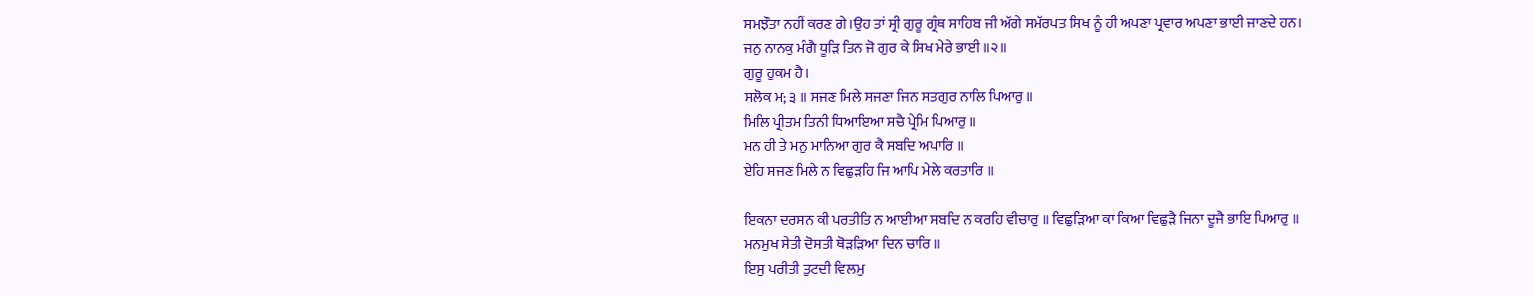ਸਮਝੌਤਾ ਨਹੀਂ ਕਰਣ ਗੇ।ਉਹ ਤਾਂ ਸ੍ਰੀ ਗੁਰੂ ਗ੍ਰੰਥ ਸਾਹਿਬ ਜੀ ਅੱਗੇ ਸਮੱਰਪਤ ਸਿਖ ਨੂੰ ਹੀ ਅਪਣਾ ਪ੍ਰਵਾਰ ਅਪਣਾ ਭਾਈ ਜਾਣਦੇ ਹਨ।
ਜਨੁ ਨਾਨਕੁ ਮੰਗੈ ਧੂੜਿ ਤਿਨ ਜੋ ਗੁਰ ਕੇ ਸਿਖ ਮੇਰੇ ਭਾਈ ॥੨॥
ਗੁਰੂ ਹੁਕਮ ਹੈ।
ਸਲੋਕ ਮ; ੩ ॥ ਸਜਣ ਮਿਲੇ ਸਜਣਾ ਜਿਨ ਸਤਗੁਰ ਨਾਲਿ ਪਿਆਰੁ ॥
ਮਿਲਿ ਪ੍ਰੀਤਮ ਤਿਨੀ ਧਿਆਇਆ ਸਚੈ ਪ੍ਰੇਮਿ ਪਿਆਰੁ ॥
ਮਨ ਹੀ ਤੇ ਮਨੁ ਮਾਨਿਆ ਗੁਰ ਕੈ ਸਬਦਿ ਅਪਾਰਿ ॥
ਏਹਿ ਸਜਣ ਮਿਲੇ ਨ ਵਿਛੁੜਹਿ ਜਿ ਆਪਿ ਮੇਲੇ ਕਰਤਾਰਿ ॥

ਇਕਨਾ ਦਰਸਨ ਕੀ ਪਰਤੀਤਿ ਨ ਆਈਆ ਸਬਦਿ ਨ ਕਰਹਿ ਵੀਚਾਰੁ ॥ ਵਿਛੁੜਿਆ ਕਾ ਕਿਆ ਵਿਛੁੜੈ ਜਿਨਾ ਦੂਜੈ ਭਾਇ ਪਿਆਰੁ ॥
ਮਨਮੁਖ ਸੇਤੀ ਦੋਸਤੀ ਥੋੜੜਿਆ ਦਿਨ ਚਾਰਿ ॥
ਇਸੁ ਪਰੀਤੀ ਤੁਟਦੀ ਵਿਲਮੁ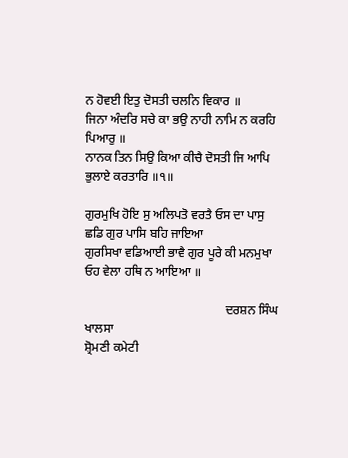ਨ ਹੋਵਈ ਇਤੁ ਦੋਸਤੀ ਚਲਨਿ ਵਿਕਾਰ ॥
ਜਿਨਾ ਅੰਦਰਿ ਸਚੇ ਕਾ ਭਉ ਨਾਹੀ ਨਾਮਿ ਨ ਕਰਹਿ ਪਿਆਰੁ ॥
ਨਾਨਕ ਤਿਨ ਸਿਉ ਕਿਆ ਕੀਚੈ ਦੋਸਤੀ ਜਿ ਆਪਿ ਭੁਲਾਏ ਕਰਤਾਰਿ ॥੧॥

ਗੁਰਮੁਖਿ ਹੋਇ ਸੁ ਅਲਿਪਤੋ ਵਰਤੈ ਓਸ ਦਾ ਪਾਸੁ ਛਡਿ ਗੁਰ ਪਾਸਿ ਬਹਿ ਜਾਇਆ
ਗੁਰਸਿਖਾ ਵਡਿਆਈ ਭਾਵੈ ਗੁਰ ਪੂਰੇ ਕੀ ਮਨਮੁਖਾ ਓਹ ਵੇਲਾ ਹਥਿ ਨ ਆਇਆ ॥

                                             ਦਰਸ਼ਨ ਸਿੰਘ ਖਾਲਸਾ
ਸ਼੍ਰੋਮਣੀ ਕਮੇਟੀ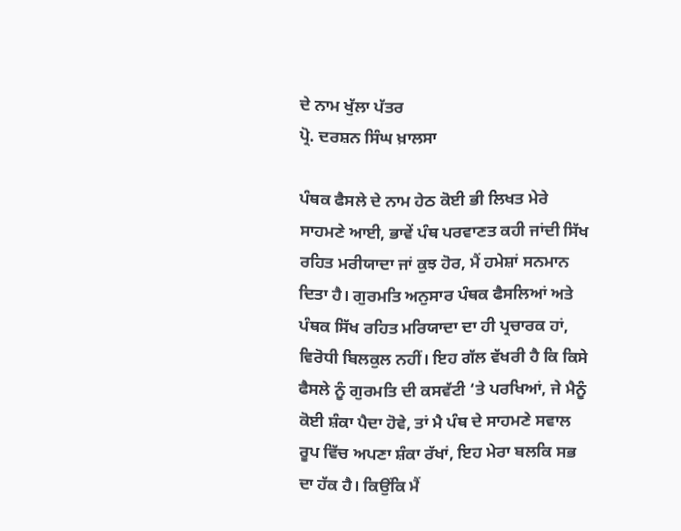ਦੇ ਨਾਮ ਖੁੱਲਾ ਪੱਤਰ
ਪ੍ਰੋ. ਦਰਸ਼ਨ ਸਿੰਘ ਖ਼ਾਲਸਾ

ਪੰਥਕ ਫੈਸਲੇ ਦੇ ਨਾਮ ਹੇਠ ਕੋਈ ਭੀ ਲਿਖਤ ਮੇਰੇ ਸਾਹਮਣੇ ਆਈ, ਭਾਵੇਂ ਪੰਥ ਪਰਵਾਣਤ ਕਹੀ ਜਾਂਦੀ ਸਿੱਖ ਰਹਿਤ ਮਰੀਯਾਦਾ ਜਾਂ ਕੁਝ ਹੋਰ, ਮੈਂ ਹਮੇਸ਼ਾਂ ਸਨਮਾਨ ਦਿਤਾ ਹੈ। ਗੁਰਮਤਿ ਅਨੁਸਾਰ ਪੰਥਕ ਫੈਸਲਿਆਂ ਅਤੇ ਪੰਥਕ ਸਿੱਖ ਰਹਿਤ ਮਰਿਯਾਦਾ ਦਾ ਹੀ ਪ੍ਰਚਾਰਕ ਹਾਂ, ਵਿਰੋਧੀ ਬਿਲਕੁਲ ਨਹੀਂ। ਇਹ ਗੱਲ ਵੱਖਰੀ ਹੈ ਕਿ ਕਿਸੇ ਫੈਸਲੇ ਨੂੰ ਗੁਰਮਤਿ ਦੀ ਕਸਵੱਟੀ ‘ਤੇ ਪਰਖਿਆਂ, ਜੇ ਮੈਨੂੰ ਕੋਈ ਸ਼ੰਕਾ ਪੈਦਾ ਹੋਵੇ, ਤਾਂ ਮੈ ਪੰਥ ਦੇ ਸਾਹਮਣੇ ਸਵਾਲ ਰੂਪ ਵਿੱਚ ਅਪਣਾ ਸ਼ੰਕਾ ਰੱਖਾਂ, ਇਹ ਮੇਰਾ ਬਲਕਿ ਸਭ ਦਾ ਹੱਕ ਹੈ। ਕਿਉਂਕਿ ਮੈਂ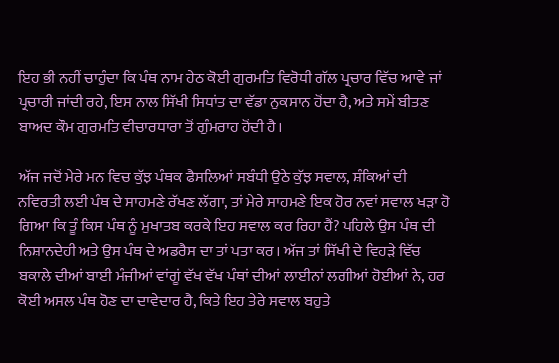ਇਹ ਭੀ ਨਹੀਂ ਚਾਹੁੰਦਾ ਕਿ ਪੰਥ ਨਾਮ ਹੇਠ ਕੋਈ ਗੁਰਮਤਿ ਵਿਰੋਧੀ ਗੱਲ ਪ੍ਰਚਾਰ ਵਿੱਚ ਆਵੇ ਜਾਂ ਪ੍ਰਚਾਰੀ ਜਾਂਦੀ ਰਹੇ, ਇਸ ਨਾਲ ਸਿੱਖੀ ਸਿਧਾਂਤ ਦਾ ਵੱਡਾ ਨੁਕਸਾਨ ਹੋਂਦਾ ਹੈ, ਅਤੇ ਸਮੇਂ ਬੀਤਣ ਬਾਅਦ ਕੌਮ ਗੁਰਮਤਿ ਵੀਚਾਰਧਾਰਾ ਤੋਂ ਗੁੰਮਰਾਹ ਹੋਂਦੀ ਹੈ।

ਅੱਜ ਜਦੋਂ ਮੇਰੇ ਮਨ ਵਿਚ ਕੁੱਝ ਪੰਥਕ ਫੈਸਲਿਆਂ ਸਬੰਧੀ ਉਠੇ ਕੁੱਝ ਸਵਾਲ, ਸ਼ੰਕਿਆਂ ਦੀ ਨਵਿਰਤੀ ਲਈ ਪੰਥ ਦੇ ਸਾਹਮਣੇ ਰੱਖਣ ਲੱਗਾ, ਤਾਂ ਮੇਰੇ ਸਾਹਮਣੇ ਇਕ ਹੋਰ ਨਵਾਂ ਸਵਾਲ ਖੜਾ ਹੋ ਗਿਆ ਕਿ ਤੂੰ ਕਿਸ ਪੰਥ ਨੂੰ ਮੁਖਾਤਬ ਕਰਕੇ ਇਹ ਸਵਾਲ ਕਰ ਰਿਹਾ ਹੈਂ? ਪਹਿਲੇ ਉਸ ਪੰਥ ਦੀ ਨਿਸ਼ਾਨਦੇਹੀ ਅਤੇ ਉਸ ਪੰਥ ਦੇ ਅਡਰੈਸ ਦਾ ਤਾਂ ਪਤਾ ਕਰ। ਅੱਜ ਤਾਂ ਸਿੱਖੀ ਦੇ ਵਿਹੜੇ ਵਿੱਚ ਬਕਾਲੇ ਦੀਆਂ ਬਾਈ ਮੰਜੀਆਂ ਵਾਂਗੂਂ ਵੱਖ ਵੱਖ ਪੰਥਾਂ ਦੀਆਂ ਲਾਈਨਾਂ ਲਗੀਆਂ ਹੋਈਆਂ ਨੇ, ਹਰ ਕੋਈ ਅਸਲ ਪੰਥ ਹੋਣ ਦਾ ਦਾਵੇਦਾਰ ਹੈ, ਕਿਤੇ ਇਹ ਤੇਰੇ ਸਵਾਲ ਬਹੁਤੇ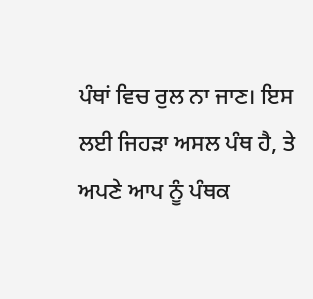ਪੰਥਾਂ ਵਿਚ ਰੁਲ ਨਾ ਜਾਣ। ਇਸ ਲਈ ਜਿਹੜਾ ਅਸਲ ਪੰਥ ਹੈ, ਤੇ ਅਪਣੇ ਆਪ ਨੂੰ ਪੰਥਕ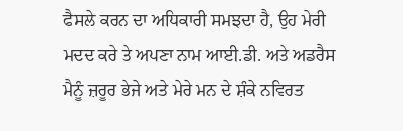ਫੈਸਲੇ ਕਰਨ ਦਾ ਅਧਿਕਾਰੀ ਸਮਝਦਾ ਹੈ, ਉਹ ਮੇਰੀ ਮਦਦ ਕਰੇ ਤੇ ਅਪਣਾ ਨਾਮ ਆਈ.ਡੀ. ਅਤੇ ਅਡਰੈਸ ਮੈਨੂੰ ਜ਼ਰੂਰ ਭੇਜੇ ਅਤੇ ਮੇਰੇ ਮਨ ਦੇ ਸ਼ੰਕੇ ਨਵਿਰਤ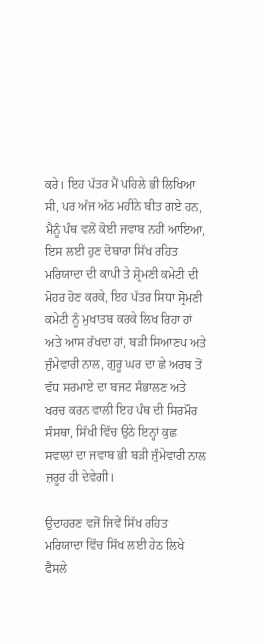ਕਰੇ। ਇਹ ਪੱਤਰ ਮੈਂ ਪਹਿਲੇ ਭੀ ਲਿਖਿਆ ਸੀ, ਪਰ ਅੱਜ ਅੱਠ ਮਹੀਨੇ ਬੀਤ ਗਏ ਹਨ, ਮੈਨੂੰ ਪੰਥ ਵਲੋਂ ਕੋਈ ਜਵਾਬ ਨਹੀਂ ਆਇਆ, ਇਸ ਲਈ ਹੁਣ ਦੋਬਾਰਾ ਸਿੱਖ ਰਹਿਤ ਮਰਿਯਾਦਾ ਦੀ ਕਾਪੀ ਤੇ ਸ਼੍ਰੋਮਣੀ ਕਮੇਟੀ ਦੀ ਮੋਹਰ ਹੋਣ ਕਰਕੇ, ਇਹ ਪੱਤਰ ਸਿਧਾ ਸ੍ਰੋਮਣੀ ਕਮੇਟੀ ਨੂੰ ਮੁਖਾਤਬ ਕਰਕੇ ਲਿਖ ਰਿਹਾ ਹਾਂ ਅਤੇ ਆਸ ਰੱਖਦਾ ਹਾਂ, ਬੜੀ ਸਿਆਣਪ ਅਤੇ ਜੁੰਮੇਵਾਰੀ ਨਾਲ, ਗੁਰੂ ਘਰ ਦਾ ਛੇ ਅਰਬ ਤੋਂ ਵੱਧ ਸਰਮਾਏ ਦਾ ਬਜਟ ਸੰਭਾਲਣ ਅਤੇ ਖਰਚ ਕਰਨ ਵਾਲੀ ਇਹ ਪੰਥ ਦੀ ਸਿਰਮੌਰ ਸੰਸਥਾ, ਸਿੱਖੀ ਵਿੱਚ ਉਠੇ ਇਨ੍ਹਾਂ ਕੁਛ ਸਵਾਲਾਂ ਦਾ ਜਵਾਬ ਭੀ ਬੜੀ ਜੁੰਮੇਵਾਰੀ ਨਾਲ ਜ਼ਰੂਰ ਹੀ ਦੇਵੇਗੀ।

ਉਦਾਹਰਣ ਵਜੋਂ ਜਿਵੇਂ ਸਿੱਖ ਰਹਿਤ ਮਰਿਯਾਦਾ ਵਿੱਚ ਸਿੱਖ ਲਈ ਹੇਠ ਲਿਖੇ ਫੈਸਲੇ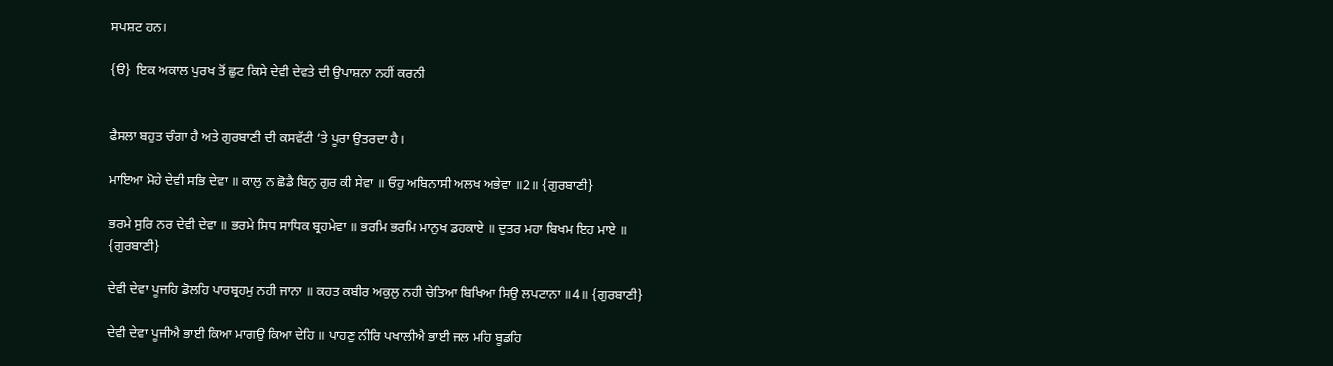ਸਪਸ਼ਟ ਹਨ।

{ੳ}  ਇਕ ਅਕਾਲ ਪੁਰਖ ਤੋਂ ਛੁਟ ਕਿਸੇ ਦੇਵੀ ਦੇਵਤੇ ਦੀ ਉਪਾਸ਼ਨਾ ਨਹੀਂ ਕਰਨੀ


ਫੈਸਲਾ ਬਹੁਤ ਚੰਗਾ ਹੈ ਅਤੇ ਗੁਰਬਾਣੀ ਦੀ ਕਸਵੱਟੀ ‘ਤੇ ਪੂਰਾ ਉਤਰਦਾ ਹੈ।

ਮਾਇਆ ਮੋਹੇ ਦੇਵੀ ਸਭਿ ਦੇਵਾ ॥ ਕਾਲੁ ਨ ਛੋਡੈ ਬਿਨੁ ਗੁਰ ਕੀ ਸੇਵਾ ॥ ਓਹੁ ਅਬਿਨਾਸੀ ਅਲਖ ਅਭੇਵਾ ॥2॥ {ਗੁਰਬਾਣੀ}

ਭਰਮੇ ਸੁਰਿ ਨਰ ਦੇਵੀ ਦੇਵਾ ॥ ਭਰਮੇ ਸਿਧ ਸਾਧਿਕ ਬ੍ਰਹਮੇਵਾ ॥ ਭਰਮਿ ਭਰਮਿ ਮਾਨੁਖ ਡਹਕਾਏ ॥ ਦੁਤਰ ਮਹਾ ਬਿਖਮ ਇਹ ਮਾਏ ॥ {ਗੁਰਬਾਣੀ}

ਦੇਵੀ ਦੇਵਾ ਪੂਜਹਿ ਡੋਲਹਿ ਪਾਰਬ੍ਰਹਮੁ ਨਹੀ ਜਾਨਾ ॥ ਕਹਤ ਕਬੀਰ ਅਕੁਲੁ ਨਹੀ ਚੇਤਿਆ ਬਿਖਿਆ ਸਿਉ ਲਪਟਾਨਾ ॥4॥ {ਗੁਰਬਾਣੀ}

ਦੇਵੀ ਦੇਵਾ ਪੂਜੀਐ ਭਾਈ ਕਿਆ ਮਾਗਉ ਕਿਆ ਦੇਹਿ ॥ ਪਾਹਣੁ ਨੀਰਿ ਪਖਾਲੀਐ ਭਾਈ ਜਲ ਮਹਿ ਬੂਡਹਿ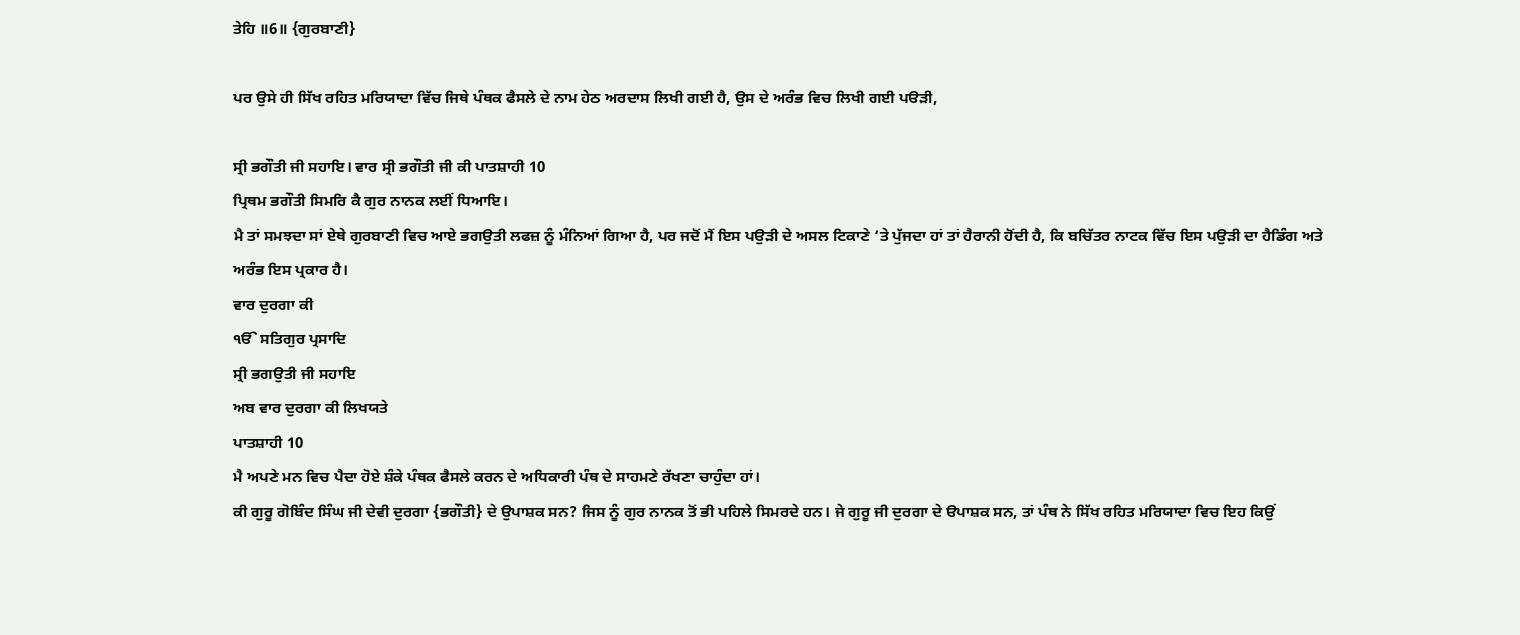ਤੇਹਿ ॥6॥ {ਗੁਰਬਾਣੀ}

ਪਰ ਉਸੇ ਹੀ ਸਿੱਖ ਰਹਿਤ ਮਰਿਯਾਦਾ ਵਿੱਚ ਜਿਥੇ ਪੰਥਕ ਫੈਸਲੇ ਦੇ ਨਾਮ ਹੇਠ ਅਰਦਾਸ ਲਿਖੀ ਗਈ ਹੈ, ਉਸ ਦੇ ਅਰੰਭ ਵਿਚ ਲਿਖੀ ਗਈ ਪੳੜੀ,

ਸ੍ਰੀ ਭਗੌਤੀ ਜੀ ਸਹਾਇ। ਵਾਰ ਸ੍ਰੀ ਭਗੌਤੀ ਜੀ ਕੀ ਪਾਤਸ਼ਾਹੀ 10
ਪ੍ਰਿਥਮ ਭਗੌਤੀ ਸਿਮਰਿ ਕੈ ਗੁਰ ਨਾਨਕ ਲਈਂ ਧਿਆਇ।
ਮੈ ਤਾਂ ਸਮਝਦਾ ਸਾਂ ਏਥੇ ਗੁਰਬਾਣੀ ਵਿਚ ਆਏ ਭਗਉਤੀ ਲਫਜ਼ ਨੂੰ ਮੰਨਿਆਂ ਗਿਆ ਹੈ, ਪਰ ਜਦੋਂ ਮੈਂ ਇਸ ਪਉੜੀ ਦੇ ਅਸਲ ਟਿਕਾਣੇ ‘ਤੇ ਪੁੱਜਦਾ ਹਾਂ ਤਾਂ ਹੈਰਾਨੀ ਹੋਂਦੀ ਹੈ, ਕਿ ਬਚਿੱਤਰ ਨਾਟਕ ਵਿੱਚ ਇਸ ਪਉੜੀ ਦਾ ਹੈਡਿੰਗ ਅਤੇ ਅਰੰਭ ਇਸ ਪ੍ਰਕਾਰ ਹੈ।
ਵਾਰ ਦੁਰਗਾ ਕੀ
ੴ ਸਤਿਗੁਰ ਪ੍ਰਸਾਦਿ
ਸ੍ਰੀ ਭਗਉਤੀ ਜੀ ਸਹਾਇ
ਅਬ ਵਾਰ ਦੁਰਗਾ ਕੀ ਲਿਖਯਤੇ
ਪਾਤਸ਼ਾਹੀ 10
ਮੈ ਅਪਣੇ ਮਨ ਵਿਚ ਪੈਦਾ ਹੋਏ ਸ਼ੰਕੇ ਪੰਥਕ ਫੈਸਲੇ ਕਰਨ ਦੇ ਅਧਿਕਾਰੀ ਪੰਥ ਦੇ ਸਾਹਮਣੇ ਰੱਖਣਾ ਚਾਹੁੰਦਾ ਹਾਂ।
ਕੀ ਗੁਰੂ ਗੋਬਿੰਦ ਸਿੰਘ ਜੀ ਦੇਵੀ ਦੁਰਗਾ {ਭਗੌਤੀ} ਦੇ ਉਪਾਸ਼ਕ ਸਨ? ਜਿਸ ਨੂੰ ਗੁਰ ਨਾਨਕ ਤੋਂ ਭੀ ਪਹਿਲੇ ਸਿਮਰਦੇ ਹਨ। ਜੇ ਗੁਰੂ ਜੀ ਦੁਰਗਾ ਦੇ ੳਪਾਸ਼ਕ ਸਨ, ਤਾਂ ਪੰਥ ਨੇ ਸਿੱਖ ਰਹਿਤ ਮਰਿਯਾਦਾ ਵਿਚ ਇਹ ਕਿਉਂ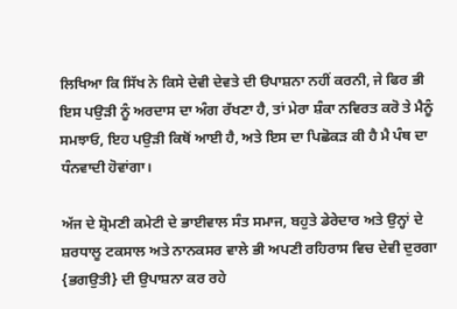ਲਿਖਿਆ ਕਿ ਸਿੱਖ ਨੇ ਕਿਸੇ ਦੇਵੀ ਦੇਵਤੇ ਦੀ ੳਪਾਸ਼ਨਾ ਨਹੀਂ ਕਰਨੀ, ਜੇ ਫਿਰ ਭੀ ਇਸ ਪਉੜੀ ਨੂੰ ਅਰਦਾਸ ਦਾ ਅੰਗ ਰੱਖਣਾ ਹੈ, ਤਾਂ ਮੇਰਾ ਸ਼ੰਕਾ ਨਵਿਰਤ ਕਰੋ ਤੇ ਮੈਨੂੰ ਸਮਝਾਓ, ਇਹ ਪਉੜੀ ਕਿਥੋਂ ਆਈ ਹੈ, ਅਤੇ ਇਸ ਦਾ ਪਿਛੋਕੜ ਕੀ ਹੈ ਮੈ ਪੰਥ ਦਾ ਧੰਨਵਾਦੀ ਹੋਵਾਂਗਾ।

ਅੱਜ ਦੇ ਸ਼੍ਰੋਮਣੀ ਕਮੇਟੀ ਦੇ ਭਾਈਵਾਲ ਸੰਤ ਸਮਾਜ, ਬਹੁਤੇ ਡੇਰੇਦਾਰ ਅਤੇ ਉਨ੍ਹਾਂ ਦੇ ਸ਼ਰਧਾਲੂ ਟਕਸਾਲ ਅਤੇ ਨਾਨਕਸਰ ਵਾਲੇ ਭੀ ਅਪਣੀ ਰਹਿਰਾਸ ਵਿਚ ਦੇਵੀ ਦੁਰਗਾ {ਭਗਉਤੀ} ਦੀ ਉਪਾਸ਼ਨਾ ਕਰ ਰਹੇ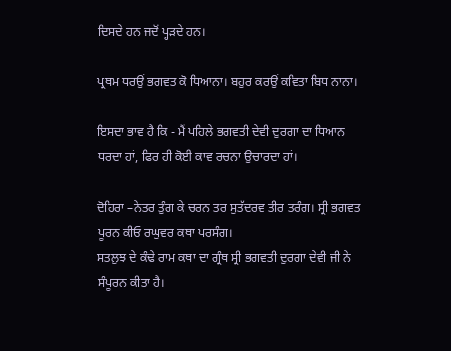ਦਿਸਦੇ ਹਨ ਜਦੋਂ ਪ੍ਹੜਦੇ ਹਨ।

ਪ੍ਰਥਮ ਧਰਉਂ ਭਗਵਤ ਕੋ ਧਿਆਨਾ। ਬਹੁਰ ਕਰਉਂ ਕਵਿਤਾ ਬਿਧ ਨਾਨਾ।

ਇਸਦਾ ਭਾਵ ਹੈ ਕਿ - ਮੈਂ ਪਹਿਲੇ ਭਗਵਤੀ ਦੇਵੀ ਦੁਰਗਾ ਦਾ ਧਿਆਨ ਧਰਦਾ ਹਾਂ, ਫਿਰ ਹੀ ਕੋਈ ਕਾਵ ਰਚਨਾ ਉਚਾਰਦਾ ਹਾਂ।

ਦੋਹਿਰਾ –ਨੇਤਰ ਤੁੰਗ ਕੇ ਚਰਨ ਤਰ ਸੁਤੱਦਰਵ ਤੀਰ ਤਰੰਗ। ਸ੍ਰੀ ਭਗਵਤ ਪੂਰਨ ਕੀਓ ਰਘੁਵਰ ਕਥਾ ਪਰਸੰਗ।
ਸਤਲੁਝ ਦੇ ਕੰਢੇ ਰਾਮ ਕਥਾ ਦਾ ਗ੍ਰੰਥ ਸ੍ਰੀ ਭਗਵਤੀ ਦੁਰਗਾ ਦੇਵੀ ਜੀ ਨੇ ਸੰਪੂਰਨ ਕੀਤਾ ਹੈ।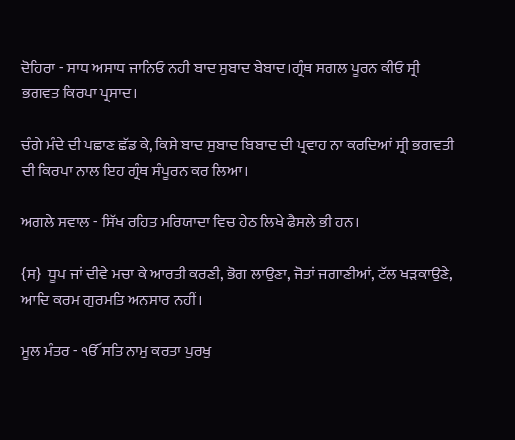ਦੋਹਿਰਾ - ਸਾਧ ਅਸਾਧ ਜਾਨਿਓ ਨਹੀ ਬਾਦ ਸੁਬਾਦ ਬੇਬਾਦ।ਗ੍ਰੰਥ ਸਗਲ ਪੂਰਨ ਕੀਓ ਸ੍ਰੀ ਭਗਵਤ ਕਿਰਪਾ ਪ੍ਰਸਾਦ।

ਚੰਗੇ ਮੰਦੇ ਦੀ ਪਛਾਣ ਛੱਡ ਕੇ, ਕਿਸੇ ਬਾਦ ਸੁਬਾਦ ਬਿਬਾਦ ਦੀ ਪ੍ਰਵਾਹ ਨਾ ਕਰਦਿਆਂ ਸ੍ਰੀ ਭਗਵਤੀ ਦੀ ਕਿਰਪਾ ਨਾਲ ਇਹ ਗ੍ਰੰਥ ਸੰਪੂਰਨ ਕਰ ਲਿਆ।

ਅਗਲੇ ਸਵਾਲ - ਸਿੱਖ ਰਹਿਤ ਮਰਿਯਾਦਾ ਵਿਚ ਹੇਠ ਲਿਖੇ ਫੈਸਲੇ ਭੀ ਹਨ।

{ਸ}  ਧੂਪ ਜਾਂ ਦੀਵੇ ਮਚਾ ਕੇ ਆਰਤੀ ਕਰਣੀ, ਭੋਗ ਲਾਉਣਾ, ਜੋਤਾਂ ਜਗਾਣੀਆਂ, ਟੱਲ ਖੜਕਾਉਣੇ, ਆਦਿ ਕਰਮ ਗੁਰਮਤਿ ਅਨਸਾਰ ਨਹੀਂ।

ਮੂਲ ਮੰਤਰ - ੴ ਸਤਿ ਨਾਮੁ ਕਰਤਾ ਪੁਰਖੁ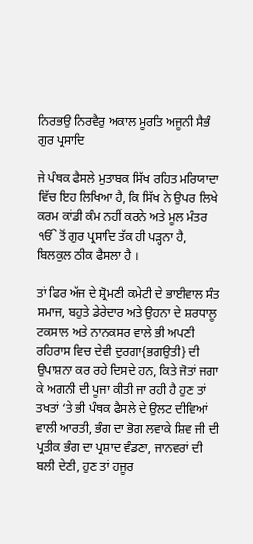ਨਿਰਭਉ ਨਿਰਵੈਰੁ ਅਕਾਲ ਮੂਰਤਿ ਅਜੂਨੀ ਸੈਭੰ ਗੁਰ ਪ੍ਰਸਾਦਿ

ਜੇ ਪੰਥਕ ਫੈਸਲੇ ਮੁਤਾਬਕ ਸਿੱਖ ਰਹਿਤ ਮਰਿਯਾਦਾ ਵਿੱਚ ਇਹ ਲਿਖਿਆ ਹੈ, ਕਿ ਸਿੱਖ ਨੇ ਉਪਰ ਲਿਖੇ ਕਰਮ ਕਾਂਡੀ ਕੰਮ ਨਹੀਂ ਕਰਨੇ ਅਤੇ ਮੂਲ ਮੰਤਰ ੴ ਤੋਂ ਗੁਰ ਪ੍ਰਸਾਦਿ ਤੱਕ ਹੀ ਪੜ੍ਹਨਾ ਹੈ, ਬਿਲਕੁਲ ਠੀਕ ਫੈਸਲਾ ਹੈ ।

ਤਾਂ ਫਿਰ ਅੱਜ ਦੇ ਸ਼੍ਰੋਮਣੀ ਕਮੇਟੀ ਦੇ ਭਾਈਵਾਲ ਸੰਤ ਸਮਾਜ, ਬਹੁਤੇ ਡੇਰੇਦਾਰ ਅਤੇ ਉਹਨਾ ਦੇ ਸ਼ਰਧਾਲੂ ਟਕਸਾਲ ਅਤੇ ਨਾਨਕਸਰ ਵਾਲੇ ਭੀ ਅਪਣੀ ਰਹਿਰਾਸ ਵਿਚ ਦੇਵੀ ਦੁਰਗਾ{ਭਗਉਤੀ} ਦੀ ਉਪਾਸ਼ਨਾ ਕਰ ਰਹੇ ਦਿਸਦੇ ਹਨ, ਕਿਤੇ ਜੋਤਾਂ ਜਗਾ ਕੇ ਅਗਨੀ ਦੀ ਪੂਜਾ ਕੀਤੀ ਜਾ ਰਹੀ ਹੈ ਹੁਣ ਤਾਂ ਤਖਤਾਂ ‘ਤੇ ਭੀ ਪੰਥਕ ਫੈਸਲੇ ਦੇ ਉਲਟ ਦੀਵਿਆਂ ਵਾਲੀ ਆਰਤੀ, ਭੰਗ ਦਾ ਭੋਗ ਲਵਾਕੇ ਸ਼ਿਵ ਜੀ ਦੀ ਪ੍ਰਤੀਕ ਭੰਗ ਦਾ ਪ੍ਰਸ਼ਾਦ ਵੰਡਣਾ, ਜਾਨਵਰਾਂ ਦੀ ਬਲੀ ਦੇਣੀ, ਹੁਣ ਤਾਂ ਹਜੂਰ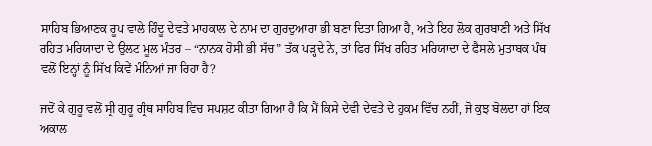ਸਾਹਿਬ ਭਿਆਣਕ ਰੂਪ ਵਾਲੇ ਹਿੰਦੂ ਦੇਵਤੇ ਮਾਹਕਾਲ ਦੇ ਨਾਮ ਦਾ ਗੁਰਦੁਆਰਾ ਭੀ ਬਣਾ ਦਿਤਾ ਗਿਆ ਹੈ, ਅਤੇ ਇਹ ਲੋਕ ਗੁਰਬਾਣੀ ਅਤੇ ਸਿੱਖ ਰਹਿਤ ਮਰਿਯਾਦਾ ਦੇ ਉਲਟ ਮੂਲ ਮੰਤਰ – “ਨਾਨਕ ਹੋਸੀ ਭੀ ਸੱਚ” ਤੱਕ ਪੜ੍ਹਦੇ ਨੇ, ਤਾਂ ਫਿਰ ਸਿੱਖ ਰਹਿਤ ਮਰਿਯਾਦਾ ਦੇ ਫੈਸਲੇ ਮੁਤਾਬਕ ਪੰਥ ਵਲੋਂ ਇਨ੍ਹਾਂ ਨੂੰ ਸਿੱਖ ਕਿਵੇਂ ਮੰਨਿਆਂ ਜਾ ਰਿਹਾ ਹੈ?

ਜਦੋਂ ਕੇ ਗੁਰੂ ਵਲੋਂ ਸ੍ਰੀ ਗੁਰੂ ਗ੍ਰੰਥ ਸਾਹਿਬ ਵਿਚ ਸਪਸ਼ਟ ਕੀਤਾ ਗਿਆ ਹੈ ਕਿ ਮੈਂ ਕਿਸੇ ਦੇਵੀ ਦੇਵਤੇ ਦੇ ਹੁਕਮ ਵਿੱਚ ਨਹੀਂ, ਜੋ ਕੁਝ ਬੋਲਦਾ ਹਾਂ ਇਕ ਅਕਾਲ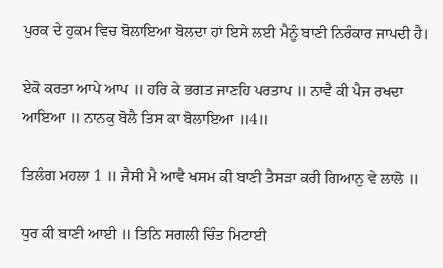ਪੁਰਕ ਦੇ ਹੁਕਮ ਵਿਚ ਬੋਲਾਇਆ ਬੋਲਦਾ ਹਾਂ ਇਸੇ ਲਈ ਮੈਨੂੰ ਬਾਣੀ ਨਿਰੰਕਾਰ ਜਾਪਦੀ ਹੈ।

ਏਕੋ ਕਰਤਾ ਆਪੇ ਆਪ ॥ ਹਰਿ ਕੇ ਭਗਤ ਜਾਣਹਿ ਪਰਤਾਪ ॥ ਨਾਵੈ ਕੀ ਪੈਜ ਰਖਦਾ ਆਇਆ ॥ ਨਾਨਕੁ ਬੋਲੈ ਤਿਸ ਕਾ ਬੋਲਾਇਆ ॥4॥

ਤਿਲੰਗ ਮਹਲਾ 1 ॥ ਜੈਸੀ ਮੈ ਆਵੈ ਖਸਮ ਕੀ ਬਾਣੀ ਤੈਸੜਾ ਕਰੀ ਗਿਆਨੁ ਵੇ ਲਾਲੋ ॥

ਧੁਰ ਕੀ ਬਾਣੀ ਆਈ ॥ ਤਿਨਿ ਸਗਲੀ ਚਿੰਤ ਮਿਟਾਈ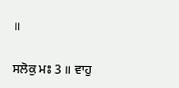॥

ਸਲੋਕੁ ਮਃ 3 ॥ ਵਾਹੁ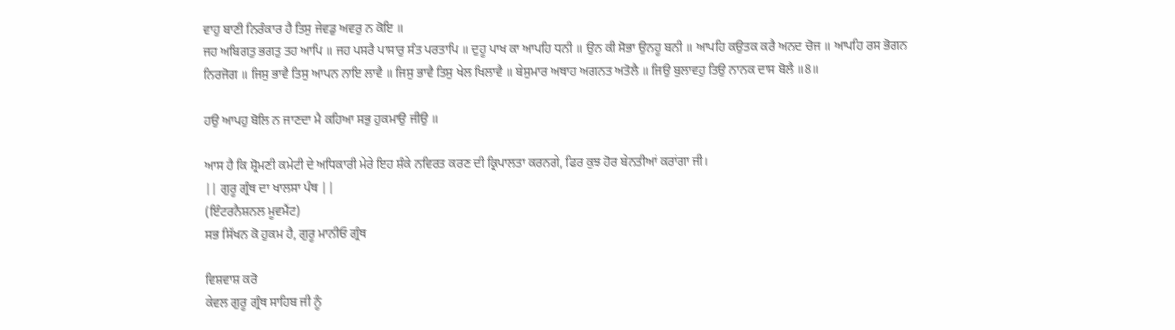ਵਾਹੁ ਬਾਣੀ ਨਿਰੰਕਾਰ ਹੈ ਤਿਸੁ ਜੇਵਡੁ ਅਵਰੁ ਨ ਕੋਇ ॥
ਜਹ ਅਬਿਗਤੁ ਭਗਤੁ ਤਹ ਆਪਿ ॥ ਜਹ ਪਸਰੈ ਪਾਸਾਰੁ ਸੰਤ ਪਰਤਾਪਿ ॥ ਦੁਹੂ ਪਾਖ ਕਾ ਆਪਹਿ ਧਨੀ ॥ ਉਨ ਕੀ ਸੋਭਾ ਉਨਹੂ ਬਨੀ ॥ ਆਪਹਿ ਕਉਤਕ ਕਰੈ ਅਨਦ ਚੋਜ ॥ ਆਪਹਿ ਰਸ ਭੋਗਨ ਨਿਰਜੋਗ ॥ ਜਿਸੁ ਭਾਵੈ ਤਿਸੁ ਆਪਨ ਨਾਇ ਲਾਵੈ ॥ ਜਿਸੁ ਭਾਵੈ ਤਿਸੁ ਖੇਲ ਖਿਲਾਵੈ ॥ ਬੇਸੁਮਾਰ ਅਥਾਹ ਅਗਨਤ ਅਤੋਲੈ ॥ ਜਿਉ ਬੁਲਾਵਹੁ ਤਿਉ ਨਾਨਕ ਦਾਸ ਬੋਲੈ ॥8॥

ਹਉ ਆਪਹੁ ਬੋਲਿ ਨ ਜਾਣਦਾ ਮੈ ਕਹਿਆ ਸਭੁ ਹੁਕਮਾਉ ਜੀਉ ॥

ਆਸ ਹੈ ਕਿ ਸ਼੍ਰੋਮਣੀ ਕਮੇਟੀ ਦੇ ਅਧਿਕਾਰੀ ਮੇਰੇ ਇਹ ਸ਼ੰਕੇ ਨਵਿਰਤ ਕਰਣ ਦੀ ਕ੍ਰਿਪਾਲਤਾ ਕਰਨਗੇ, ਫਿਰ ਕੁਝ ਹੋਰ ਬੇਨਤੀਆਂ ਕਰਾਂਗਾ ਜੀ।
|| ਗੁਰੂ ਗ੍ਰੰਥ ਦਾ ਖਾਲਸਾ ਪੰਥ ||
(ਇੰਟਰਨੈਸ਼ਨਲ ਮੂਵਮੈਂਟ)
ਸਭ ਸਿੱਖਨ ਕੋ ਹੁਕਮ ਹੈ, ਗੁਰੂ ਮਾਨੀਓ ਗ੍ਰੰਥ

ਵਿਸ਼ਵਾਸ਼ ਕਰੋ
ਕੇਵਲ ਗੁਰੂ ਗ੍ਰੰਥ ਸਾਹਿਬ ਜੀ ਨੂੰ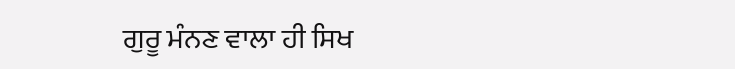ਗੁਰੂ ਮੰਨਣ ਵਾਲਾ ਹੀ ਸਿਖ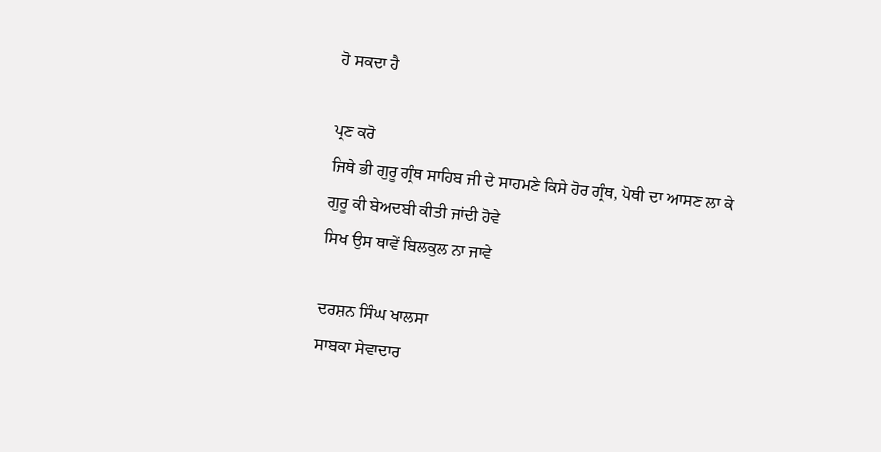ਹੋ ਸਕਦਾ ਹੈ

ਪ੍ਰਣ ਕਰੋ
ਜਿਥੇ ਭੀ ਗੁਰੂ ਗ੍ਰੰਥ ਸਾਹਿਬ ਜੀ ਦੇ ਸਾਹਮਣੇ ਕਿਸੇ ਹੋਰ ਗ੍ਰੰਥ, ਪੋਥੀ ਦਾ ਆਸਣ ਲਾ ਕੇ ਗੁਰੂ ਕੀ ਬੇਅਦਬੀ ਕੀਤੀ ਜਾਂਦੀ ਹੋਵੇ
ਸਿਖ ਉਸ ਥਾਵੇਂ ਬਿਲਕੁਲ ਨਾ ਜਾਵੇ

ਦਰਸ਼ਨ ਸਿੰਘ ਖਾਲਸਾ
ਸਾਬਕਾ ਸੇਵਾਦਾਰ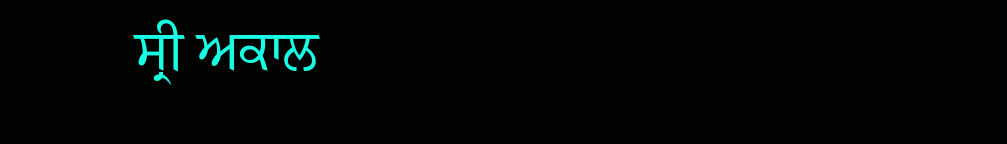ਸ੍ਰੀ ਅਕਾਲ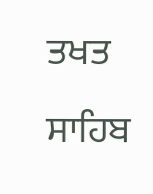ਤਖਤ ਸਾਹਿਬ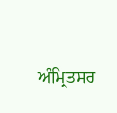ਅੰਮ੍ਰਿਤਸਰ